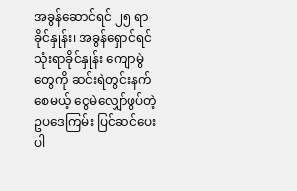အခွန်ဆောင်ရင် ၂၅ ရာခိုင်နှုန်း၊ အခွန်ရှောင်ရင် သုံးရာခိုင်နှုန်း ကျောမွဲတွေကို ဆင်းရဲတွင်းနက်စေမယ့် ငွေမဲလျှော်ဖွပ်တဲ့ ဥပဒေကြမ်း ပြင်ဆင်ပေးပါ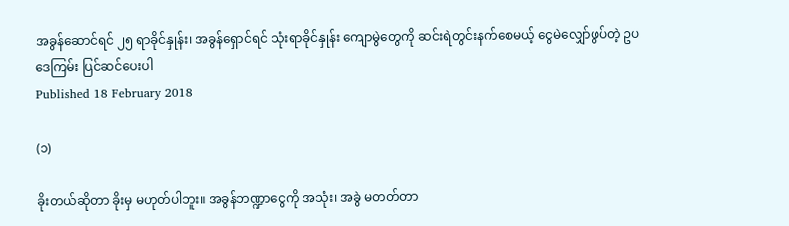အခွန်ဆောင်ရင် ၂၅ ရာခိုင်နှုန်း၊ အခွန်ရှောင်ရင် သုံးရာခိုင်နှုန်း ကျောမွဲတွေကို ဆင်းရဲတွင်းနက်စေမယ့် ငွေမဲလျှော်ဖွပ်တဲ့ ဥပဒေကြမ်း ပြင်ဆင်ပေးပါ
Published 18 February 2018

(၁)

ခိုးတယ်ဆိုတာ ခိုးမှ မဟုတ်ပါဘူး။ အခွန်ဘဏ္ဍာငွေကို အသုံး၊ အခွဲ မတတ်တာ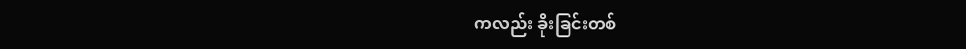ကလည်း ခိုးခြင်းတစ်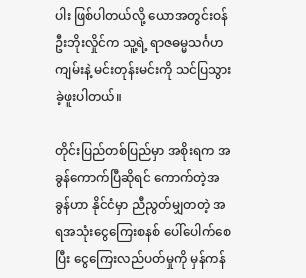ပါး ဖြစ်ပါတယ်လို့ ယောအတွင်းဝန် ဦးဘိုးလှိုင်က သူ့ရဲ့ ရာဇဓမ္မသင်္ဂဟကျမ်းနဲ့ မင်းတုန်းမင်းကို သင်ပြသွားခဲ့ဖူးပါတယ်။

တိုင်းပြည်တစ်ပြည်မှာ အစိုးရက အခွန်ကောက်ပြီဆိုရင် ကောက်တဲ့အခွန်ဟာ နိုင်ငံမှာ ညီညွတ်မျှတတဲ့ အရအသုံးငွေကြေးစနစ် ပေါ်ပေါက်စေပြီး ငွေကြေးလည်ပတ်မှုကို မှန်ကန်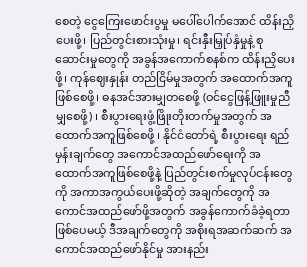စေတဲ့ ငွေကြေးဖောင်းပွမှု မပေါ်ပေါက်အောင် ထိန်းညှိပေးဖို့၊ ပြည်တွင်းစားသုံးမှု၊ ရင်းနှီးမြှုပ်နှံမှုနဲ့ စုဆောင်းမှုတွေကို အခွန်အကောက်စနစ်က ထိန်းညှိပေးဖို့၊ ကုန်ဈေးနှုန်း တည်ငြိမ်မှုအတွက် အထောက်အကူဖြစ်စေဖို့၊ ဓနအင်အားမျှတစေဖို့ (ဝင်ငွေဖြန့်ဖြူးမှုညီမျှစေဖို့) ၊ စီးပွားရေးဖွံ့ဖြိုးတိုးတက်မှုအတွက် အထောက်အကူဖြစ်စေဖို့ ၊ နိုင်ငံတော်ရဲ့ စီးပွားရေး ရည်မှန်းချက်တွေ အကောင်အထည်ဖော်ရေးကို အထောက်အကူဖြစ်စေဖို့နဲ့ ပြည်တွင်းစက်မှုလုပ်ငန်းတွေကို အကာအကွယ်ပေးဖို့ဆိုတဲ့ အချက်တွေကို အကောင်အထည်ဖော်ဖို့အတွက် အခွန်ကောက်ခံခဲ့ရတာ ဖြစ်ပေမယ့် ဒီအချက်တွေကို အစိုးရအဆက်ဆက် အကောင်အထည်ဖော်နိုင်မှု အားနည်း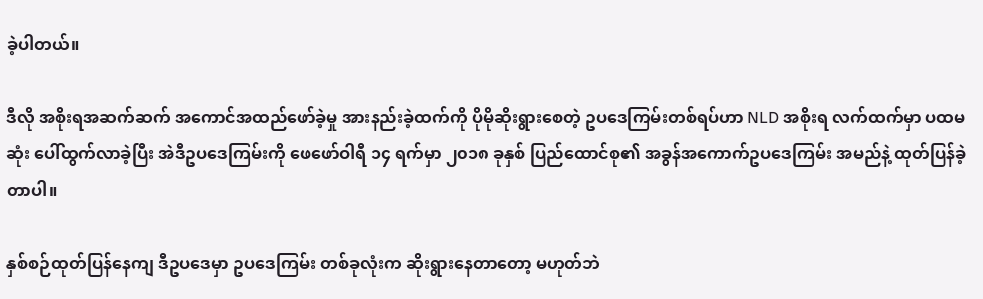ခဲ့ပါတယ်။

ဒီလို အစိုးရအဆက်ဆက် အကောင်အထည်ဖော်ခဲ့မှု အားနည်းခဲ့ထက်ကို ပိုမိုဆိုးရွားစေတဲ့ ဥပဒေကြမ်းတစ်ရပ်ဟာ NLD အစိုးရ လက်ထက်မှာ ပထမဆုံး ပေါ်ထွက်လာခဲ့ပြီး အဲဒီဥပဒေကြမ်းကို ဖေဖော်ဝါရီ ၁၄ ရက်မှာ ၂၀၁၈ ခုနှစ် ပြည်ထောင်စု၏ အခွန်အကောက်ဥပဒေကြမ်း အမည်နဲ့ ထုတ်ပြန်ခဲ့တာပါ။

နှစ်စဉ်ထုတ်ပြန်နေကျ ဒီဥပဒေမှာ ဥပဒေကြမ်း တစ်ခုလုံးက ဆိုးရွားနေတာတော့ မဟုတ်ဘဲ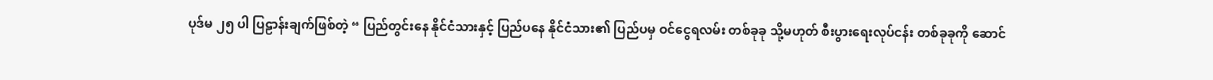ပုဒ်မ ၂၅ ပါ ပြဠာန်းချက်ဖြစ်တဲ့ “ ပြည်တွင်းနေ နိုင်ငံသားနှင့် ပြည်ပနေ နိုင်ငံသား၏ ပြည်ပမှ ဝင်ငွေရလမ်း တစ်ခုခု သို့မဟုတ် စီးပွားရေးလုပ်ငန်း တစ်ခုခုကို ဆောင်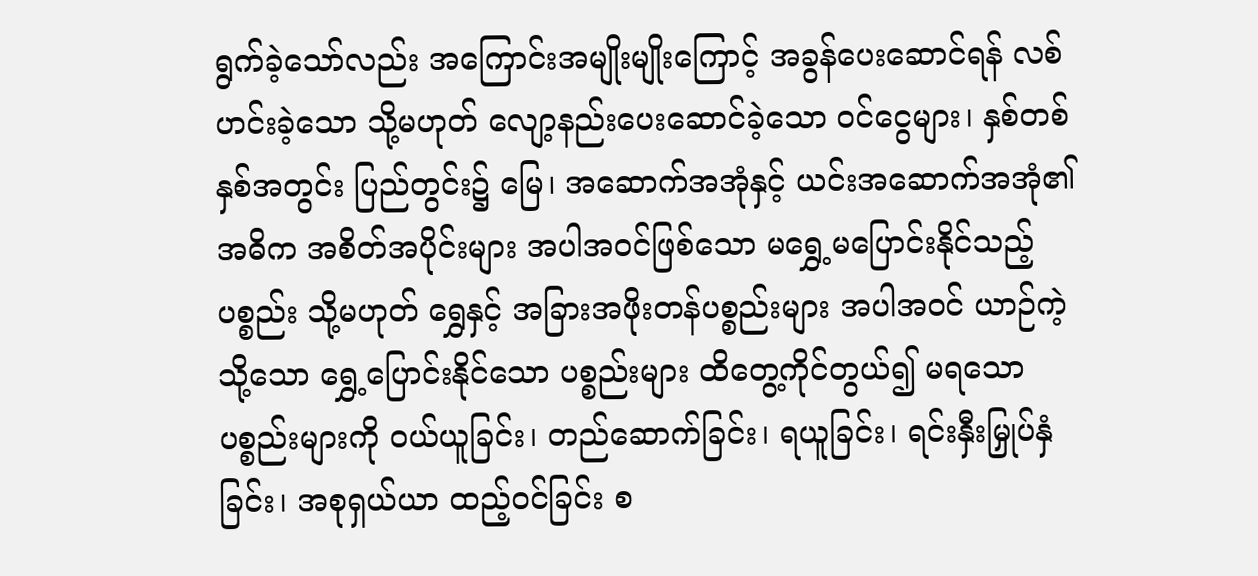ရွက်ခဲ့သော်လည်း အကြောင်းအမျိုးမျိုးကြောင့် အခွန်ပေးဆောင်ရန် လစ်ဟင်းခဲ့သော သို့မဟုတ် လျော့နည်းပေးဆောင်ခဲ့သော ဝင်ငွေများ၊ နှစ်တစ်နှစ်အတွင်း ပြည်တွင်း၌ မြေ၊ အဆောက်အအုံနှင့် ယင်းအဆောက်အအုံ၏ အဓိက အစိတ်အပိုင်းများ အပါအဝင်ဖြစ်သော မရွှေ့မပြောင်းနိုင်သည့် ပစ္စည်း သို့မဟုတ် ရွှေနှင့် အခြားအဖိုးတန်ပစ္စည်းများ အပါအဝင် ယာဉ်ကဲ့သို့သော ရွှေ့ပြောင်းနိုင်သော ပစ္စည်းများ ထိတွေ့ကိုင်တွယ်၍ မရသော ပစ္စည်းများကို ဝယ်ယူခြင်း၊ တည်ဆောက်ခြင်း၊ ရယူခြင်း၊ ရင်းနှီးမြှုပ်နှံခြင်း၊ အစုရှယ်ယာ ထည့်ဝင်ခြင်း စ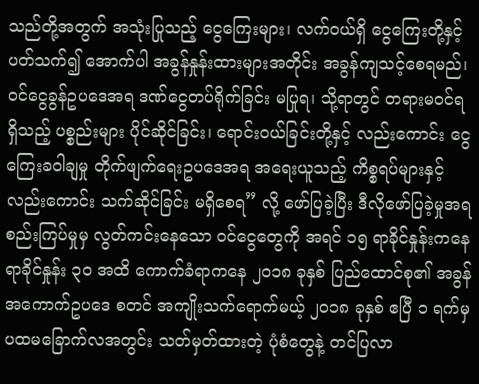သည်တို့အတွက် အသုံးပြုသည့် ငွေကြေးများ၊ လက်ဝယ်ရှိ ငွေကြေးတို့နှင့် ပတ်သက်၍ အောက်ပါ အခွန်နှုန်းထားများအတိုင်း အခွန်ကျသင့်စေရမည်၊ ဝင်ငွေခွန်ဥပဒေအရ ဒဏ်ငွေတပ်ရိုက်ခြင်း မပြုရ၊ သို့ရာတွင် တရားမဝင်ရရှိသည့် ပစ္စည်းများ ပိုင်ဆိုင်ခြင်း၊ ရောင်းဝယ်ခြင်းတို့နှင့် လည်းကောင်း ငွေကြေးခဝါချမှု တိုက်ဖျက်ရေးဥပဒေအရ အရေးယူသည့် ကိစ္စရပ်များနှင့် လည်းကောင်း သက်ဆိုင်ခြင်း မရှိစေရ” လို့ ဖော်ပြခဲ့ပြီး ဒီလိုဖော်ပြခဲ့မှုအရ စည်းကြပ်မှုမှ လွတ်ကင်းနေသော ဝင်ငွေတွေကို အရင် ၁၅ ရာခိုင်နှုန်းကနေ ရာခိုင်နှုန်း ၃၀ အထိ ကောက်ခံရာကနေ ၂၀၁၈ ခုနှစ် ပြည်ထောင်စု၏ အခွန်အကောက်ဥပဒေ စတင် အကျိုးသက်ရောက်မယ့် ၂၀၁၈ ခုနှစ် ဧပြီ ၁ ရက်မှ ပထမခြောက်လအတွင်း သတ်မှတ်ထားတဲ့ ပုံစံတွေနဲ့ တင်ပြလာ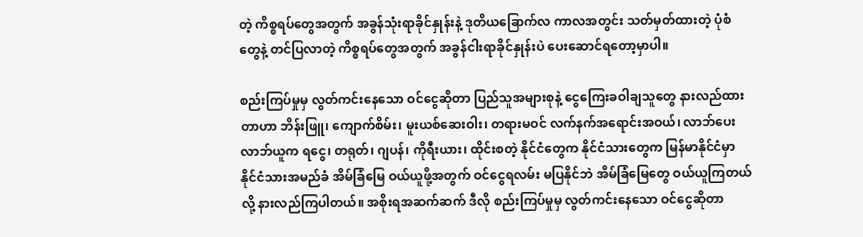တဲ့ ကိစ္စရပ်တွေအတွက် အခွန်သုံးရာခိုင်နှုန်းနဲ့ ဒုတိယခြောက်လ ကာလအတွင်း သတ်မှတ်ထားတဲ့ ပုံစံတွေနဲ့ တင်ပြလာတဲ့ ကိစ္စရပ်တွေအတွက် အခွန်ငါးရာခိုင်နှုန်းပဲ ပေးဆောင်ရတော့မှာပါ။

စည်းကြပ်မှုမှ လွတ်ကင်းနေသော ဝင်ငွေဆိုတာ ပြည်သူအများစုနဲ့ ငွေကြေးခဝါချသူတွေ နားလည်ထားတာဟာ ဘိန်းဖြူ၊ ကျောက်စိမ်း၊ မူးယစ်ဆေးဝါး၊ တရားမဝင် လက်နက်အရောင်းအဝယ်၊ လာဘ်ပေးလာဘ်ယူက ရငွေ၊ တရုတ်၊ ဂျပန်၊ ကိုရီးယား၊ ထိုင်းစတဲ့ နိုင်ငံတွေက နိုင်ငံသားတွေက မြန်မာနိုင်ငံမှာ နိုင်ငံသားအမည်ခံ အိမ်ခြံမြေ ဝယ်ယူဖို့အတွက် ဝင်ငွေရလမ်း မပြနိုင်ဘဲ အိမ်ခြံမြေတွေ ဝယ်ယူကြတယ်လို့ နားလည်ကြပါတယ်။ အစိုးရအဆက်ဆက် ဒီလို စည်းကြပ်မှုမှ လွတ်ကင်းနေသော ဝင်ငွေဆိုတာ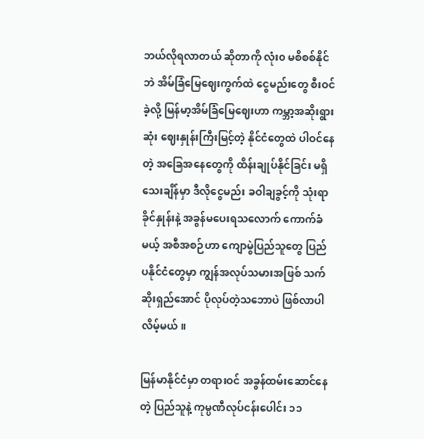ဘယ်လိုရလာတယ် ဆိုတာကို လုံး၀ မစိစစ်နိုင်ဘဲ အိမ်ခြံမြေဈေးကွက်ထဲ ငွေမည်းတွေ စီးဝင်ခဲ့လို့ မြန်မာ့အိမ်ခြံမြေဈေးဟာ ကမ္ဘာ့အဆိုးရွားဆုံး ဈေးနှုန်းကြီးမြင့်တဲ့ နိုင်ငံတွေထဲ ပါဝင်နေတဲ့ အခြေအနေတွေကို ထိန်းချုပ်နိုင်ခြင်း မရှိသေးချိန်မှာ ဒီလိုငွေမည်း ခဝါချခွင့်ကို သုံးရာခိုင်နှုန်းနဲ့ အခွန်မပေးရသလောက် ကောက်ခံမယ့် အစီအစဉ်ဟာ ကျောမွဲပြည်သူတွေ ပြည်ပနိုင်ငံတွေမှာ ကျွန်အလုပ်သမားအဖြစ် သက်ဆိုးရှည်အောင် ပိုလုပ်တဲ့သဘောပဲ ဖြစ်လာပါလိမ့်မယ်။

မြန်မာနိုင်ငံမှာ တရားဝင် အခွန်ထမ်းဆောင်နေတဲ့ ပြည်သူနဲ့ ကုမ္ပဏီလုပ်ငန်းပေါင်း ၁၁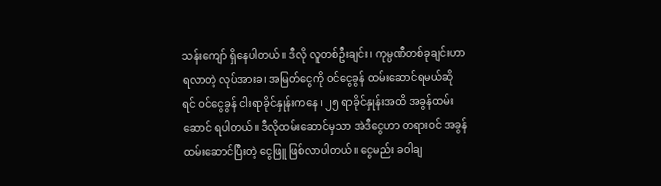သန်းကျော် ရှိနေပါတယ်။ ဒီလို လူတစ်ဦးချင်း၊ ကုမ္ပဏီတစ်ခုချင်းဟာ ရလာတဲ့ လုပ်အားခ၊ အမြတ်ငွေကို ဝင်ငွေခွန် ထမ်းဆောင်ရမယ်ဆိုရင် ဝင်ငွေခွန် ငါးရာခိုင်နှုန်းကနေ ၊ ၂၅ ရာခိုင်နှုန်းအထိ အခွန်ထမ်းဆောင် ရပါတယ်။ ဒီလိုထမ်းဆောင်မှသာ အဲဒီငွေဟာ တရားဝင် အခွန်ထမ်းဆောင်ပြီးတဲ့ ငွေဖြူ ဖြစ်လာပါတယ်။ ငွေမည်း ခဝါချ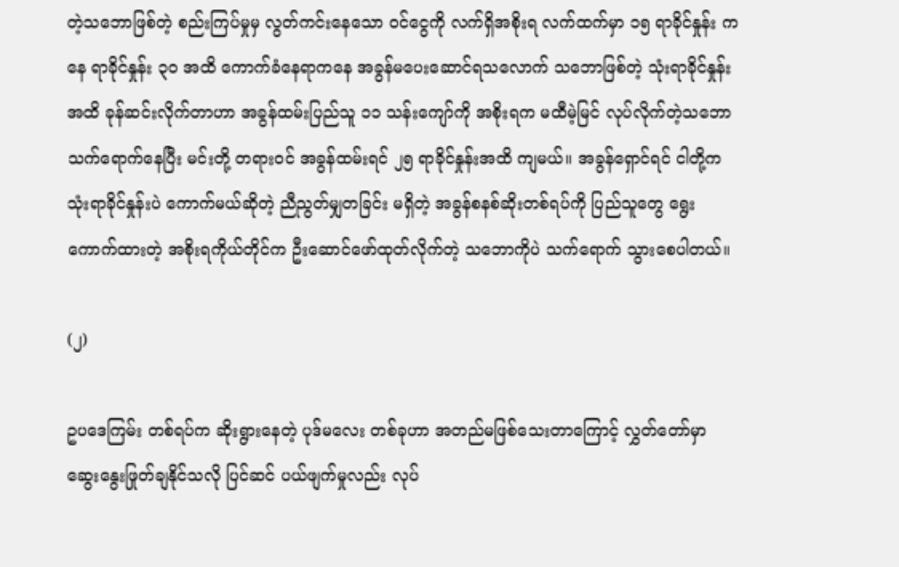တဲ့သဘောဖြစ်တဲ့ စည်းကြပ်မှုမှ လွတ်ကင်းနေသော ဝင်ငွေကို လက်ရှိအစိုးရ လက်ထက်မှာ ၁၅ ရာခိုင်နှုန်း ကနေ ရာခိုင်နှုန်း ၃၀ အထိ ကောက်ခံနေရာကနေ အခွန်မပေးဆောင်ရသလောက် သဘောဖြစ်တဲ့ သုံးရာခိုင်နှုန်းအထိ ခုန်ဆင်းလိုက်တာဟာ အခွန်ထမ်းပြည်သူ ၁၁ သန်းကျော်ကို အစိုးရက မထီမဲ့မြင် လုပ်လိုက်တဲ့သဘော သက်ရောက်နေပြီး မင်းတို့ တရားဝင် အခွန်ထမ်းရင် ၂၅ ရာခိုင်နှုန်းအထိ ကျမယ်။ အခွန်ရှောင်ရင် ငါတို့က သုံးရာခိုင်နှုန်းပဲ ကောက်မယ်ဆိုတဲ့ ညီညွတ်မျှတခြင်း မရှိတဲ့ အခွန်စနစ်ဆိုးတစ်ရပ်ကို ပြည်သူတွေ ရွေးကောက်ထားတဲ့ အစိုးရကိုယ်တိုင်က ဦးဆောင်ဖော်ထုတ်လိုက်တဲ့ သဘောကိုပဲ သက်ရောက် သွားစေပါတယ်။

(၂)

ဥပဒေကြမ်း တစ်ရပ်က ဆိုးရွားနေတဲ့ ပုဒ်မလေး တစ်ခုဟာ အတည်မဖြစ်သေးတာကြောင့် လွှတ်တော်မှာ ဆွေးနွေးဖြုတ်ချနိုင်သလို ပြင်ဆင် ပယ်ဖျက်မှုလည်း လုပ်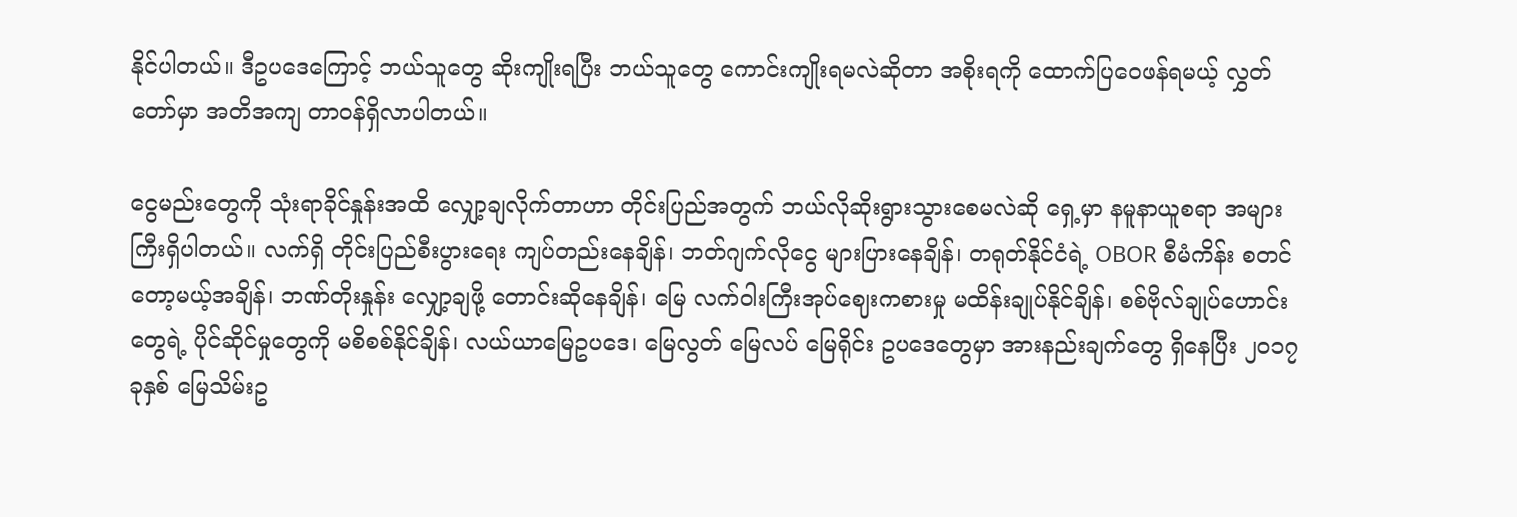နိုင်ပါတယ်။ ဒီဥပဒေကြောင့် ဘယ်သူတွေ ဆိုးကျိုးရပြီး ဘယ်သူတွေ ကောင်းကျိုးရမလဲဆိုတာ အစိုးရကို ထောက်ပြဝေဖန်ရမယ့် လွှတ်တော်မှာ အတိအကျ တာဝန်ရှိလာပါတယ်။

ငွေမည်းတွေကို သုံးရာခိုင်နှုန်းအထိ လျှော့ချလိုက်တာဟာ တိုင်းပြည်အတွက် ဘယ်လိုဆိုးရွားသွားစေမလဲဆို ရှေ့မှာ နမူနာယူစရာ အများကြီးရှိပါတယ်။ လက်ရှိ တိုင်းပြည်စီးပွားရေး ကျပ်တည်းနေချိန်၊ ဘတ်ဂျက်လိုငွေ များပြားနေချိန်၊ တရုတ်နိုင်ငံရဲ့ OBOR စီမံကိန်း စတင်တော့မယ့်အချိန်၊ ဘဏ်တိုးနှုန်း လျှော့ချဖို့ တောင်းဆိုနေချိန်၊ မြေ လက်ဝါးကြီးအုပ်ဈေးကစားမှု မထိန်းချုပ်နိုင်ချိန်၊ စစ်ဗိုလ်ချုပ်ဟောင်းတွေရဲ့ ပိုင်ဆိုင်မှုတွေကို မစိစစ်နိုင်ချိန်၊ လယ်ယာမြေဥပဒေ၊ မြေလွတ် မြေလပ် မြေရိုင်း ဥပဒေတွေမှာ အားနည်းချက်တွေ ရှိနေပြီး ၂၀၁၇ ခုနှစ် မြေသိမ်းဥ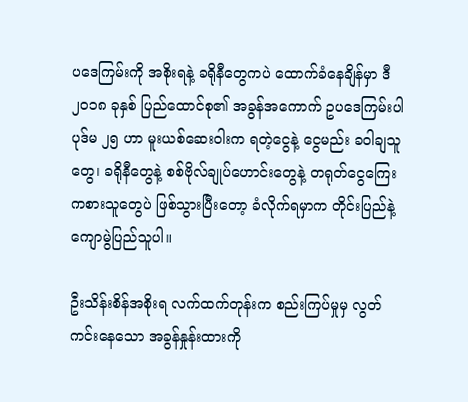ပဒေကြမ်းကို အစိုးရနဲ့ ခရိုနီတွေကပဲ ထောက်ခံနေချိန်မှာ ဒီ ၂၀၁၈ ခုနှစ် ပြည်ထောင်စု၏ အခွန်အကောက် ဥပဒေကြမ်းပါ ပုဒ်မ ၂၅ ဟာ မူးယစ်ဆေးဝါးက ရတဲ့ငွေနဲ့ ငွေမည်း ခဝါချသူတွေ၊ ခရိုနီတွေနဲ့ စစ်ဗိုလ်ချုပ်ဟောင်းတွေနဲ့ တရုတ်ငွေကြေး ကစားသူတွေပဲ ဖြစ်သွားပြီးတော့ ခံလိုက်ရမှာက တိုင်းပြည်နဲ့ ကျောမွဲပြည်သူပါ။

ဦးသိန်းစိန်အစိုးရ လက်ထက်တုန်းက စည်းကြပ်မှုမှ လွတ်ကင်းနေသော အခွန်နှုန်းထားကို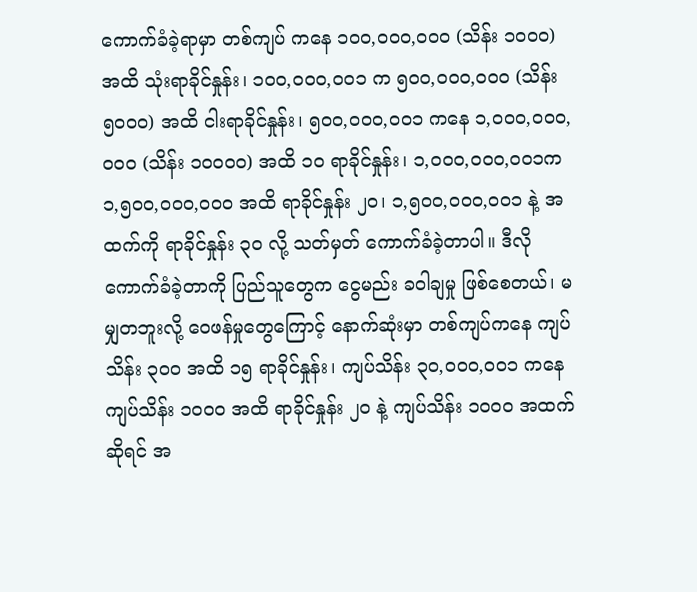ကောက်ခံခဲ့ရာမှာ တစ်ကျပ် ကနေ ၁၀၀,၀၀၀,၀၀၀ (သိန်း ၁၀၀၀) အထိ သုံးရာခိုင်နှုန်း၊ ၁၀၀,၀၀၀,၀၀၁ က ၅၀၀,၀၀၀,၀၀၀ (သိန်း ၅၀၀၀) အထိ ငါးရာခိုင်နှုန်း၊ ၅၀၀,၀၀၀,၀၀၁ ကနေ ၁,၀၀၀,၀၀၀,၀၀၀ (သိန်း ၁၀၀၀၀) အထိ ၁၀ ရာခိုင်နှုန်း၊ ၁,၀၀၀,၀၀၀,၀၀၁က ၁,၅၀၀,၀၀၀,၀၀၀ အထိ ရာခိုင်နှုန်း ၂၀၊ ၁,၅၀၀,၀၀၀,၀၀၁ နဲ့ အထက်ကို ရာခိုင်နှုန်း ၃၀ လို့ သတ်မှတ် ကောက်ခံခဲ့တာပါ။ ဒီလို ကောက်ခံခဲ့တာကို ပြည်သူတွေက ငွေမည်း ခဝါချမှု ဖြစ်စေတယ်၊ မမျှတဘူးလို့ ဝေဖန်မှုတွေကြောင့် နောက်ဆုံးမှာ တစ်ကျပ်ကနေ ကျပ်သိန်း ၃၀၀ အထိ ၁၅ ရာခိုင်နှုန်း၊ ကျပ်သိန်း ၃၀,၀၀၀,၀၀၁ ကနေ ကျပ်သိန်း ၁၀၀၀ အထိ ရာခိုင်နှုန်း ၂၀ နဲ့ ကျပ်သိန်း ၁၀၀၀ အထက်ဆိုရင် အ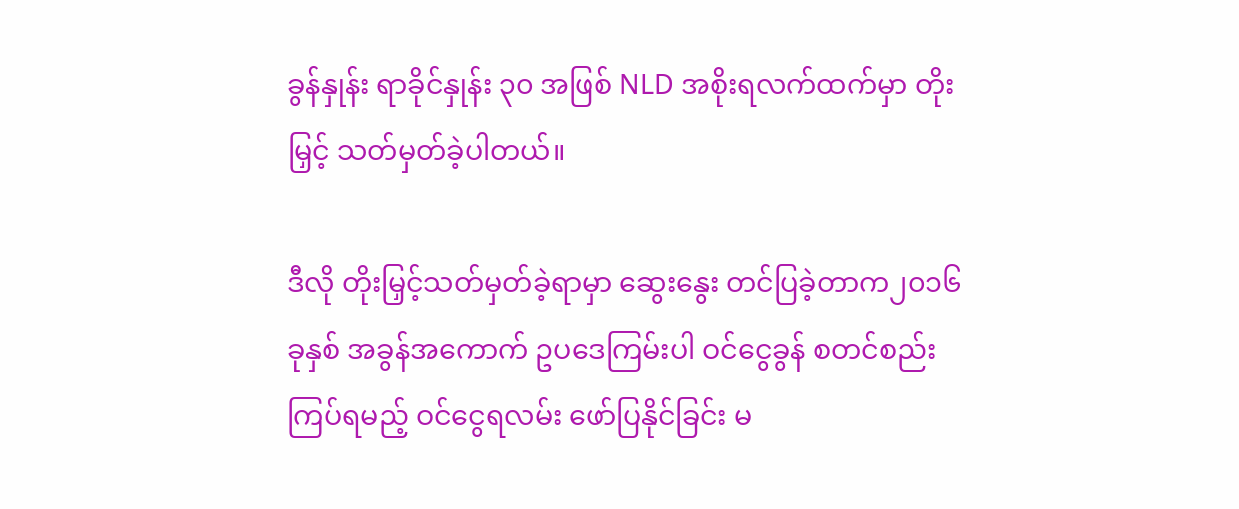ခွန်နှုန်း ရာခိုင်နှုန်း ၃၀ အဖြစ် NLD အစိုးရလက်ထက်မှာ တိုးမြှင့် သတ်မှတ်ခဲ့ပါတယ်။

ဒီလို တိုးမြှင့်သတ်မှတ်ခဲ့ရာမှာ ဆွေးနွေး တင်ပြခဲ့တာက၂၀၁၆ ခုနှစ် အခွန်အကောက် ဥပဒေကြမ်းပါ ဝင်ငွေခွန် စတင်စည်းကြပ်ရမည့် ဝင်ငွေရလမ်း ဖော်ပြနိုင်ခြင်း မ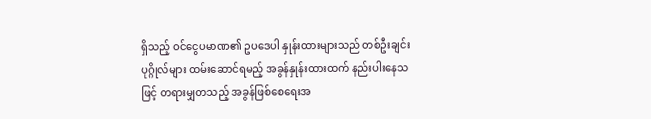ရှိသည့် ဝင်ငွေပမာဏ၏ ဥပဒေပါ နှုန်းထားများသည် တစ်ဦးချင်းပုဂ္ဂိုလ်များ ထမ်းဆောင်ရမည့် အခွန်နှုန်းထားထက် နည်းပါးနေသဖြင့် တရားမျှတသည့် အခွန်ဖြစ်စေရေးအ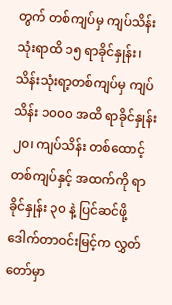တွက် တစ်ကျပ်မှ ကျပ်သိန်းသုံးရာထိ ၁၅ ရာခိုင်နှုန်း၊ သိန်းသုံးရာ့တစ်ကျပ်မှ ကျပ်သိန်း ၁၀၀၀ အထိ ရာခိုင်နှုန်း ၂၀၊ ကျပ်သိန်း တစ်ထောင့် တစ်ကျပ်နှင့် အထက်ကို ရာခိုင်နှုန်း ၃၀ နဲ့ ပြင်ဆင်ဖို့ ဒေါက်တာဝင်းမြင့်က လွှတ်တော်မှာ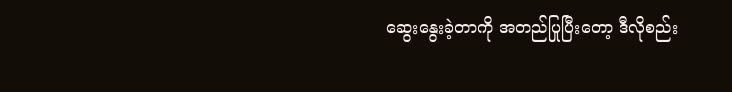ဆွေးနွေးခဲ့တာကို အတည်ပြုပြီးတော့ ဒီလိုစည်း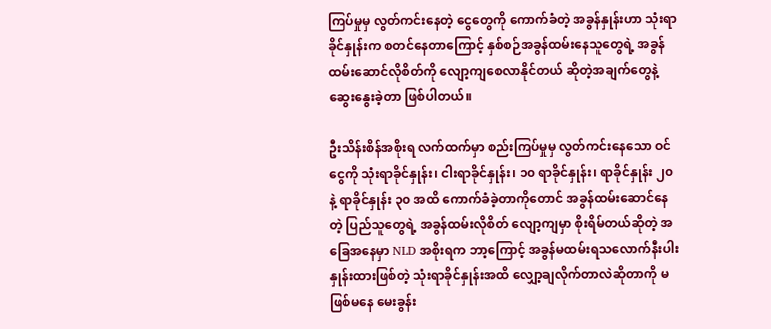ကြပ်မှုမှ လွတ်ကင်းနေတဲ့ ငွေတွေကို ကောက်ခံတဲ့ အခွန်နှုန်းဟာ သုံးရာခိုင်နှုန်းက စတင်နေတာကြောင့် နှစ်စဉ်အခွန်ထမ်းနေသူတွေရဲ့ အခွန်ထမ်းဆောင်လိုစိတ်ကို လျော့ကျစေလာနိုင်တယ် ဆိုတဲ့အချက်တွေနဲ့ ဆွေးနွေးခဲ့တာ ဖြစ်ပါတယ်။

ဦးသိန်းစိန်အစိုးရ လက်ထက်မှာ စည်းကြပ်မှုမှ လွတ်ကင်းနေသော ဝင်ငွေကို သုံးရာခိုင်နှုန်း၊ ငါးရာခိုင်နှုန်း၊ ၁၀ ရာခိုင်နှုန်း၊ ရာခိုင်နှုန်း ၂၀ နဲ့ ရာခိုင်နှုန်း ၃၀ အထိ ကောက်ခံခဲ့တာကိုတောင် အခွန်ထမ်းဆောင်နေတဲ့ ပြည်သူတွေရဲ့ အခွန်ထမ်းလိုစိတ် လျော့ကျမှာ စိုးရိမ်တယ်ဆိုတဲ့ အခြေအနေမှာ NLD အစိုးရက ဘာ့ကြောင့် အခွန်မထမ်းရသလောက်နီးပါး နှုန်းထားဖြစ်တဲ့ သုံးရာခိုင်နှုန်းအထိ လျှော့ချလိုက်တာလဲဆိုတာကို မဖြစ်မနေ မေးခွန်း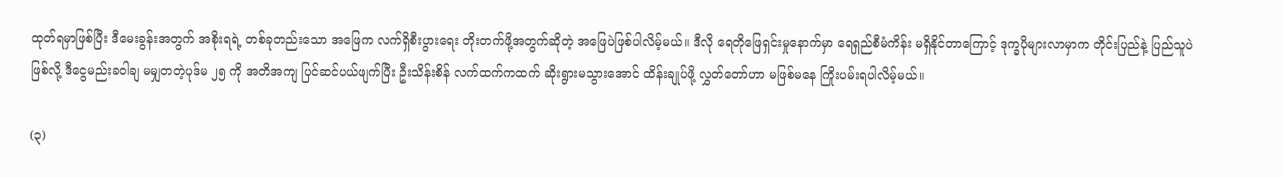ထုတ်ရမှာဖြစ်ပြီး ဒီမေးခွန်းအတွက် အစိုးရရဲ့ တစ်ခုတည်းသော အဖြေက လက်ရှိစီးပွားရေး တိုးတက်ဖို့အတွက်ဆိုတဲ့ အဖြေပဲဖြစ်ပါလိမ့်မယ်။ ဒီလို ရေတိုဖြေရှင်းမှုနောက်မှာ ရေရှည်စီမံကိန်း မရှိနိုင်တာကြောင့် ဒုက္ခပိုများလာမှာက တိုင်းပြည်နဲ့ ပြည်သူပဲဖြစ်လို့ ဒီငွေမည်းခဝါချ မမျှတတဲ့ပုဒ်မ ၂၅ ကို အတိအကျ ပြင်ဆင်ပယ်ဖျက်ပြီး ဦးသိန်းစိန် လက်ထက်ကထက် ဆိုးရွားမသွားအောင် ထိန်းချုပ်ဖို့ လွှတ်တော်ဟာ မဖြစ်မနေ ကြိုးပမ်းရပါလိမ့်မယ်။

(၃)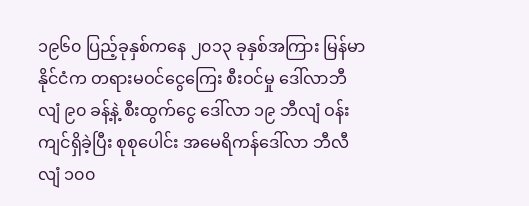၁၉၆၀ ပြည့်ခုနှစ်ကနေ ၂၀၁၃ ခုနှစ်အကြား မြန်မာနိုင်ငံက တရားမဝင်ငွေကြေး စီးဝင်မှု ဒေါ်လာဘီလျံ ၉၀ ခန့်နဲ့ စီးထွက်ငွေ ဒေါ်လာ ၁၉ ဘီလျံ ဝန်းကျင်ရှိခဲ့ပြီး စုစုပေါင်း အမေရိကန်ဒေါ်လာ ဘီလီလျံ ၁၀၀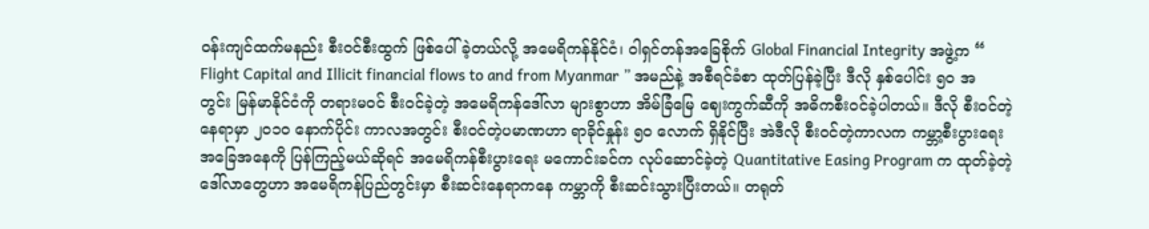ဝန်းကျင်ထက်မနည်း စီးဝင်စီးထွက် ဖြစ်ပေါ်ခဲ့တယ်လို့ အမေရိကန်နိုင်ငံ၊ ဝါရှင်တန်အခြေစိုက် Global Financial Integrity အဖွဲ့က “ Flight Capital and Illicit financial flows to and from Myanmar ” အမည်နဲ့ အစီရင်ခံစာ ထုတ်ပြန်ခဲ့ပြီး ဒီလို နှစ်ပေါင်း ၅၀ အတွင်း မြန်မာနိုင်ငံကို တရားမဝင် စီးဝင်ခဲ့တဲ့ အမေရိကန်ဒေါ်လာ များစွာဟာ အိမ်ခြံမြေ ဈေးကွက်ဆီကို အဓိကစီးဝင်ခဲ့ပါတယ်။ ဒီလို စီးဝင်တဲ့နေရာမှာ ၂၀၁၀ နောက်ပိုင်း ကာလအတွင်း စီးဝင်တဲ့ပမာဏဟာ ရာခိုင်နှုန်း ၅၀ လောက် ရှိနိုင်ပြီး အဲဒီလို စီးဝင်တဲ့ကာလက ကမ္ဘာ့စီးပွားရေး အခြေအနေကို ပြန်ကြည့်မယ်ဆိုရင် အမေရိကန်စီးပွားရေး မကောင်းခင်က လုပ်ဆောင်ခဲ့တဲ့ Quantitative Easing Program က ထုတ်ခဲ့တဲ့ ဒေါ်လာတွေဟာ အမေရိကန်ပြည်တွင်းမှာ စီးဆင်းနေရာကနေ ကမ္ဘာကို စီးဆင်းသွားပြီးတယ်။ တရုတ်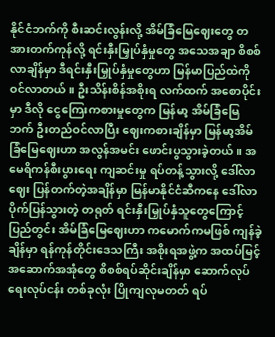နိုင်ငံဘက်ကို စီးဆင်းလွန်းလို့ အိမ်ခြံမြေဈေးတွေ တအားတက်ကုန်လို့ ရင်းနှီးမြှုပ်နှံမှုတွေ အသေအချာ စိစစ်လာချိန်မှာ ဒီရင်းနှီးမြှုပ်နှံမှုတွေဟာ မြန်မာပြည်ထဲကို ဝင်လာတယ်။ ဦးသိန်းစိန်အစိုးရ လက်ထက် အစောပိုင်းမှာ ဒီလို ငွေကြေးကစားမှုတွေက မြန်မာ့ အိမ်ခြံမြေဘက် ဦးတည်ဝင်လာပြီး ဈေးကစားချိန်မှာ မြန်မာ့အိမ်ခြံမြေဈေးဟာ အလွန်အမင်း ဖောင်းပွသွားခဲ့တယ်။ အမေရိကန်စီးပွားရေး ကျဆင်းမှု ရပ်တန့်သွားလို့ ဒေါ်လာဈေး ပြန်တက်တဲ့အချိန်မှာ မြန်မာနိုင်ငံဆီကနေ ဒေါ်လာပိုက်ပြန်သွားတဲ့ တရုတ် ရင်းနှီးမြှုပ်နှံသူတွေကြောင့် ပြည်တွင်း အိမ်ခြံမြေဈေးဟာ ကမောက်ကမဖြစ် ကျန်ခဲ့ချိန်မှာ ရန်ကုန်တိုင်းဒေသကြီး အစိုးရအဖွဲ့က အထပ်မြင့် အဆောက်အအုံတွေ စိစစ်ရပ်ဆိုင်းချိန်မှာ ဆောက်လုပ်ရေးလုပ်ငန်း တစ်ခုလုံး ပြိုကျလုမတတ် ရပ်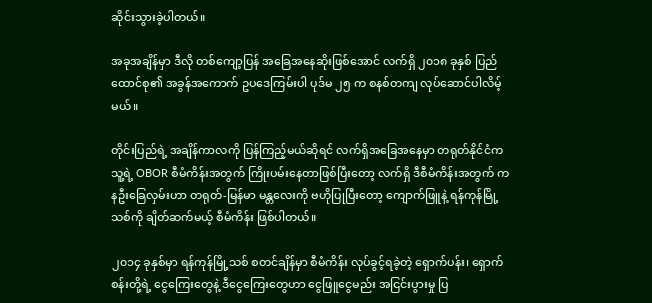ဆိုင်းသွားခဲ့ပါတယ်။

အခုအချိန်မှာ ဒီလို တစ်ကျော့ပြန် အခြေအနေဆိုးဖြစ်အောင် လက်ရှိ ၂၀၁၈ ခုနှစ် ပြည်ထောင်စု၏ အခွန်အကောက် ဥပဒေကြမ်းပါ ပုဒ်မ ၂၅ က စနစ်တကျ လုပ်ဆောင်ပါလိမ့်မယ်။

တိုင်းပြည်ရဲ့ အချိန်ကာလကို ပြန်ကြည့်မယ်ဆိုရင် လက်ရှိအခြေအနေမှာ တရုတ်နိုင်ငံက သူ့ရဲ့ OBOR စီမံကိန်းအတွက် ကြိုးပမ်းနေတာဖြစ်ပြီးတော့ လက်ရှိ ဒီစီမံကိန်းအတွက် ကနဦးခြေလှမ်းဟာ တရုတ်-မြန်မာ မန္တလေးကို ဗဟိုပြုပြီးတော့ ကျောက်ဖြူနဲ့ ရန်ကုန်မြို့သစ်ကို ချိတ်ဆက်မယ့် စီမံကိန်း ဖြစ်ပါတယ်။

၂၀၁၄ ခုနှစ်မှာ ရန်ကုန်မြို့သစ် စတင်ချိန်မှာ စီမံကိန်း လုပ်ခွင့်ရခဲ့တဲ့ ရှောက်ပန်း၊ ရှောက်စန်းတို့ရဲ့ ငွေကြေးတွေနဲ့ ဒီငွေကြေးတွေဟာ ငွေဖြူငွေမည်း အငြင်းပွားမှု ပြ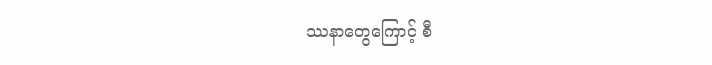ဿနာတွေကြောင့် စီ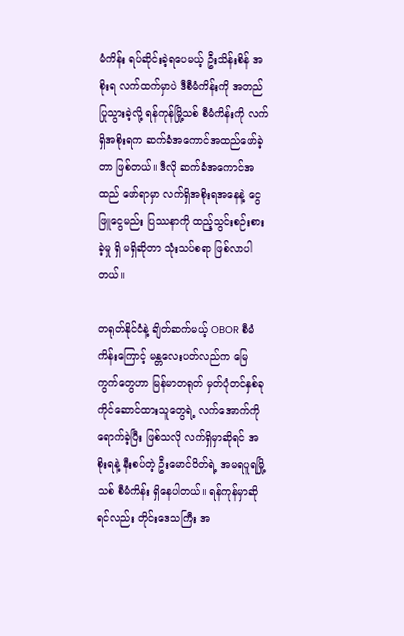မံကိန်း ရပ်ဆိုင်းခဲ့ရပေမယ့် ဦးသိန်းစိန် အစိုးရ လက်ထက်မှာပဲ ဒီစီမံကိန်းကို အတည်ပြုသွားခဲ့လို့ ရန်ကုန်မြို့သစ် စီမံကိန်းကို လက်ရှိအစိုးရက ဆက်ခံအကောင်အထည်ဖော်ခဲ့တာ ဖြစ်တယ်။ ဒီလို ဆက်ခံအကောင်အထည် ဖော်ရာမှာ လက်ရှိအစိုးရအနေနဲ့ ငွေဖြူငွေမည်း ပြဿနာကို ထည့်သွင်းစဉ်းစားခဲ့မှု ရှိ မရှိဆိုတာ သုံးသပ်စရာ ဖြစ်လာပါတယ်။

တရုတ်နိုင်ငံနဲ့ ချိတ်ဆက်မယ့် OBOR စီမံကိန်းကြောင့် မန္တလေးပတ်လည်က မြေကွက်တွေဟာ မြန်မာတရုတ် မှတ်ပုံတင်နှစ်ခု ကိုင်ဆောင်ထားသူတွေရဲ့ လက်အောက်ကို ရောက်ခဲ့ပြီး ဖြစ်သလို လက်ရှိမှာဆိုရင် အစိုးရနဲ့ နီးစပ်တဲ့ ဦးမောင်ဝိတ်ရဲ့ အမရပူရမြို့သစ် စီမံကိန်း ရှိနေပါတယ်။ ရန်ကုန်မှာဆိုရင်လည်း တိုင်းဒေသကြီး အ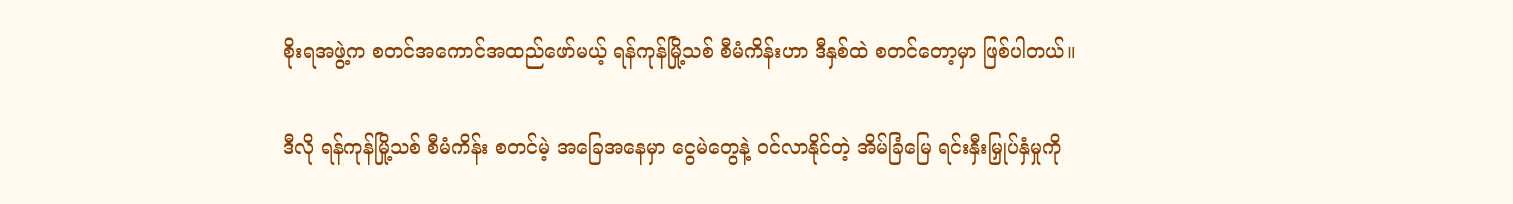စိုးရအဖွဲ့က စတင်အကောင်အထည်ဖော်မယ့် ရန်ကုန်မြို့သစ် စီမံကိန်းဟာ ဒီနှစ်ထဲ စတင်တော့မှာ ဖြစ်ပါတယ်။

ဒီလို ရန်ကုန်မြို့သစ် စီမံကိန်း စတင်မဲ့ အခြေအနေမှာ ငွေမဲတွေနဲ့ ဝင်လာနိုင်တဲ့ အိမ်ခြံမြေ ရင်းနှီးမြှုပ်နှံမှုကို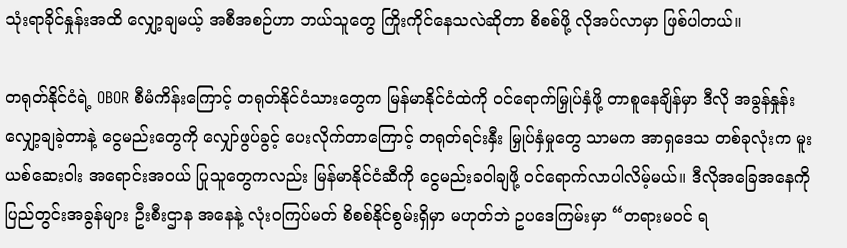သုံးရာခိုင်နှုန်းအထိ လျှော့ချမယ့် အစီအစဉ်ဟာ ဘယ်သူတွေ ကြိုးကိုင်နေသလဲဆိုတာ စိစစ်ဖို့ လိုအပ်လာမှာ ဖြစ်ပါတယ်။

တရုတ်နိုင်ငံရဲ့ OBOR စီမံကိန်းကြောင့် တရုတ်နိုင်ငံသားတွေက မြန်မာနိုင်ငံထဲကို ဝင်ရောက်မြှုပ်နှံဖို့ တာစူနေချိန်မှာ ဒီလို အခွန်နှုန်း လျှော့ချခဲ့တာနဲ့ ငွေမည်းတွေကို လျှော်ဖွပ်ခွင့် ပေးလိုက်တာကြောင့် တရုတ်ရင်းနှီး မြှုပ်နှံမှုတွေ သာမက အာရှဒေသ တစ်ခုလုံးက မူးယစ်ဆေးဝါး အရောင်းအဝယ် ပြုသူတွေကလည်း မြန်မာနိုင်ငံဆီကို ငွေမည်းခဝါချဖို့ ဝင်ရောက်လာပါလိမ့်မယ်။ ဒီလိုအခြေအနေကို ပြည်တွင်းအခွန်များ ဦးစီးဌာန အနေနဲ့ လုံးဝကြပ်မတ် စိစစ်နိုင်စွမ်းရှိမှာ မဟုတ်ဘဲ ဥပဒေကြမ်းမှာ “တရားမဝင် ရ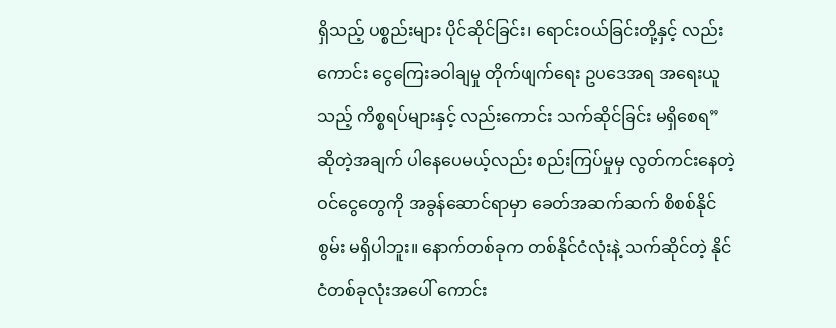ရှိသည့် ပစ္စည်းများ ပိုင်ဆိုင်ခြင်း၊ ရောင်းဝယ်ခြင်းတို့နှင့် လည်းကောင်း ငွေကြေးခဝါချမှု တိုက်ဖျက်ရေး ဥပဒေအရ အရေးယူသည့် ကိစ္စရပ်များနှင့် လည်းကောင်း သက်ဆိုင်ခြင်း မရှိစေရ” ဆိုတဲ့အချက် ပါနေပေမယ့်လည်း စည်းကြပ်မှုမှ လွတ်ကင်းနေတဲ့ ဝင်ငွေတွေကို အခွန်ဆောင်ရာမှာ ခေတ်အဆက်ဆက် စိစစ်နိုင်စွမ်း မရှိပါဘူး။ နောက်တစ်ခုက တစ်နိုင်ငံလုံးနဲ့ သက်ဆိုင်တဲ့ နိုင်ငံတစ်ခုလုံးအပေါ် ကောင်း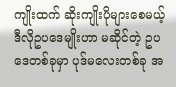ကျိုးထက် ဆိုးကျိုးပိုများစေမယ့် ဒီလိုဥပဒေမျိုးဟာ မဆိုင်တဲ့ ဥပဒေတစ်ခုမှာ ပုဒ်မလေးတစ်ခု အ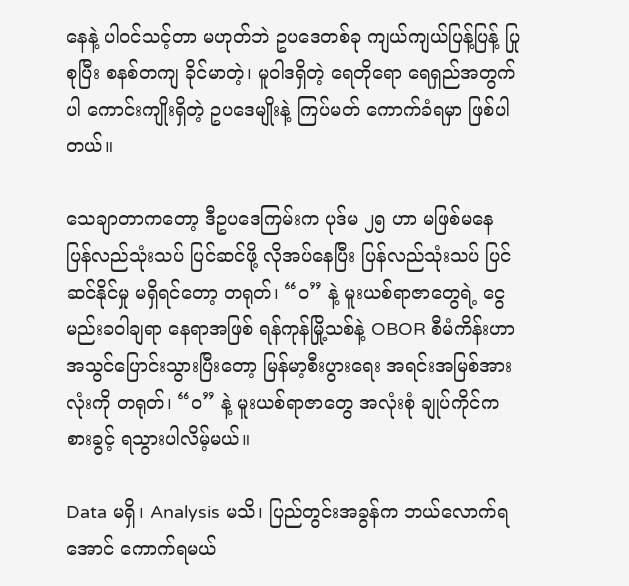နေနဲ့ ပါဝင်သင့်တာ မဟုတ်ဘဲ ဥပဒေတစ်ခု ကျယ်ကျယ်ပြန့်ပြန့် ပြုစုပြီး စနစ်တကျ ခိုင်မာတဲ့၊ မူဝါဒရှိတဲ့ ရေတိုရော ရေရှည်အတွက်ပါ ကောင်းကျိုးရှိတဲ့ ဥပဒေမျိုးနဲ့ ကြပ်မတ် ကောက်ခံရမှာ ဖြစ်ပါတယ်။

သေချာတာကတော့ ဒီဥပဒေကြမ်းက ပုဒ်မ ၂၅ ဟာ မဖြစ်မနေ ပြန်လည်သုံးသပ် ပြင်ဆင်ဖို့ လိုအပ်နေပြီး ပြန်လည်သုံးသပ် ပြင်ဆင်နိုင်မှု မရှိရင်တော့ တရုတ်၊ “ဝ” နဲ့ မူးယစ်ရာဇာတွေရဲ့ ငွေမည်းခဝါချရာ နေရာအဖြစ် ရန်ကုန်မြို့သစ်နဲ့ OBOR စီမံကိန်းဟာ အသွင်ပြောင်းသွားပြီးတော့ မြန်မာ့စီးပွားရေး အရင်းအမြစ်အားလုံးကို တရုတ်၊ “ဝ” နဲ့ မူးယစ်ရာဇာတွေ အလုံးစုံ ချုပ်ကိုင်ကစားခွင့် ရသွားပါလိမ့်မယ်။

Data မရှိ၊ Analysis မသိ၊ ပြည်တွင်းအခွန်က ဘယ်လောက်ရအောင် ကောက်ရမယ်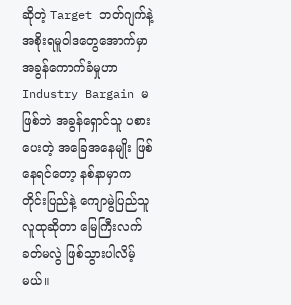ဆိုတဲ့ Target ဘတ်ဂျက်နဲ့ အစိုးရမူဝါဒတွေအောက်မှာ အခွန်ကောက်ခံမှုဟာ Industry Bargain မဖြစ်ဘဲ အခွန်ရှောင်သူ ပစားပေးတဲ့ အခြေအနေမျိုး ဖြစ်နေရင်တော့ နစ်နာမှာက တိုင်းပြည်နဲ့ ကျောမွဲပြည်သူလူထုဆိုတာ မြေကြီးလက်ခတ်မလွဲ ဖြစ်သွားပါလိမ့်မယ်။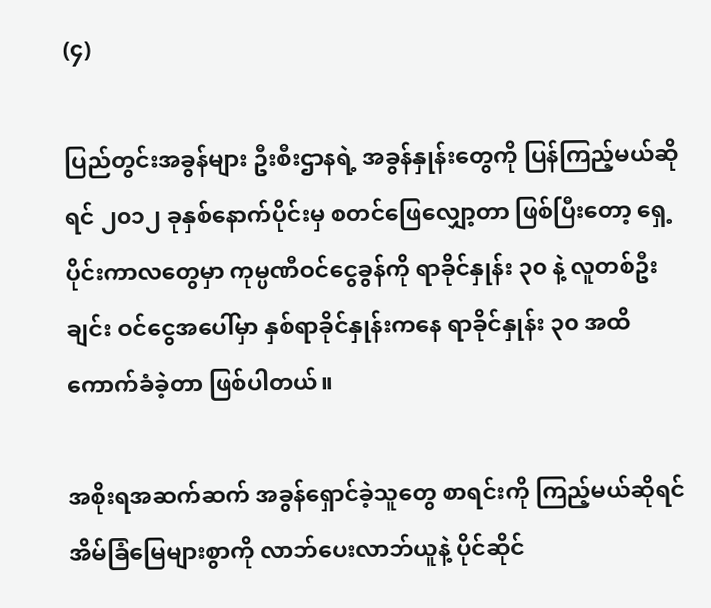(၄)

ပြည်တွင်းအခွန်များ ဦးစီးဌာနရဲ့ အခွန်နှုန်းတွေကို ပြန်ကြည့်မယ်ဆိုရင် ၂၀၁၂ ခုနှစ်နောက်ပိုင်းမှ စတင်ဖြေလျှော့တာ ဖြစ်ပြီးတော့ ရှေ့ပိုင်းကာလတွေမှာ ကုမ္ပဏီဝင်ငွေခွန်ကို ရာခိုင်နှုန်း ၃၀ နဲ့ လူတစ်ဦးချင်း ဝင်ငွေအပေါ်မှာ နှစ်ရာခိုင်နှုန်းကနေ ရာခိုင်နှုန်း ၃၀ အထိ ကောက်ခံခဲ့တာ ဖြစ်ပါတယ်။

အစိုးရအဆက်ဆက် အခွန်ရှောင်ခဲ့သူတွေ စာရင်းကို ကြည့်မယ်ဆိုရင် အိမ်ခြံမြေများစွာကို လာဘ်ပေးလာဘ်ယူနဲ့ ပိုင်ဆိုင်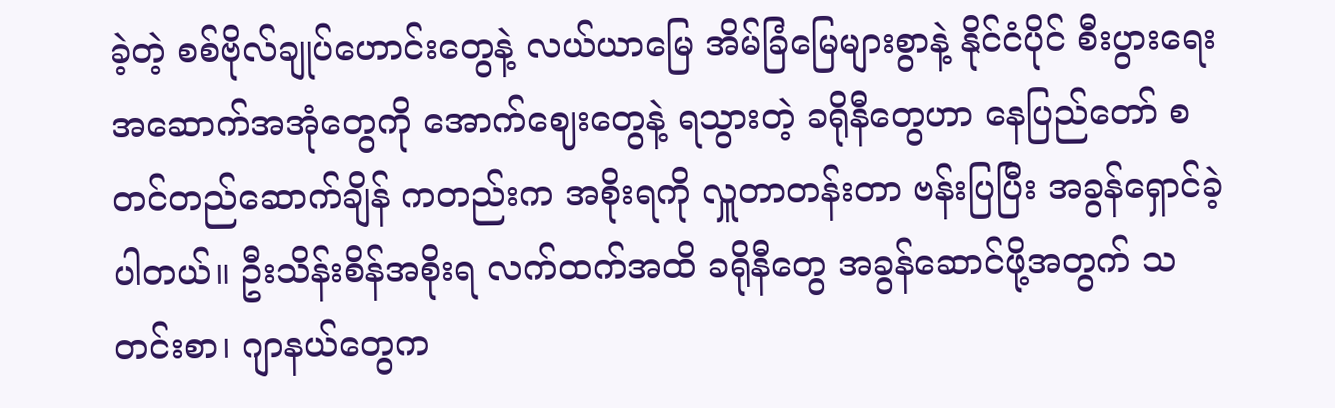ခဲ့တဲ့ စစ်ဗိုလ်ချုပ်ဟောင်းတွေနဲ့ လယ်ယာမြေ အိမ်ခြံမြေများစွာနဲ့ နိုင်ငံပိုင် စီးပွားရေး အဆောက်အအုံတွေကို အောက်ဈေးတွေနဲ့ ရသွားတဲ့ ခရိုနီတွေဟာ နေပြည်တော် စတင်တည်ဆောက်ချိန် ကတည်းက အစိုးရကို လှူတာတန်းတာ ဗန်းပြပြီး အခွန်ရှောင်ခဲ့ပါတယ်။ ဦးသိန်းစိန်အစိုးရ လက်ထက်အထိ ခရိုနီတွေ အခွန်ဆောင်ဖို့အတွက် သတင်းစာ၊ ဂျာနယ်တွေက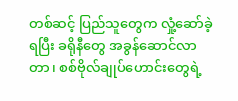တစ်ဆင့် ပြည်သူတွေက လှုံ့ဆော်ခဲ့ရပြီး ခရိုနီတွေ အခွန်ဆောင်လာတာ၊ စစ်ဗိုလ်ချုပ်ဟောင်းတွေရဲ့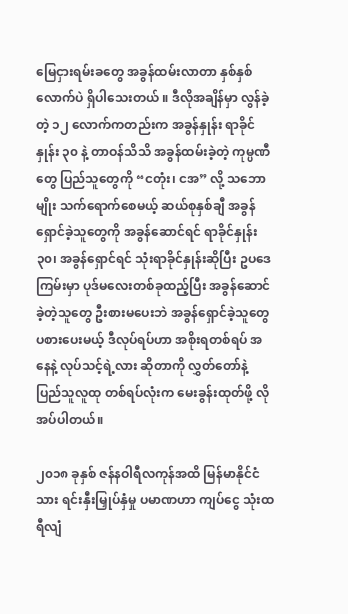မြေငှားရမ်းခတွေ အခွန်ထမ်းလာတာ နှစ်နှစ်လောက်ပဲ ရှိပါသေးတယ် ။ ဒီလိုအချိန်မှာ လွန်ခဲ့တဲ့ ၁၂ လောက်ကတည်းက အခွန်နှုန်း ရာခိုင်နှုန်း ၃၀ နဲ့ တာဝန်သိသိ အခွန်ထမ်းခဲ့တဲ့ ကုမ္ပဏီတွေ ပြည်သူတွေကို “ငတုံး၊ ငအ” လို့ သဘောမျိုး သက်ရောက်စေမယ့် ဆယ်စုနှစ်ချီ အခွန်ရှောင်ခဲ့သူတွေကို အခွန်ဆောင်ရင် ရာခိုင်နှုန်း ၃၀၊ အခွန်ရှောင်ရင် သုံးရာခိုင်နှုန်းဆိုပြီး ဥပဒေကြမ်းမှာ ပုဒ်မလေးတစ်ခုထည့်ပြီး အခွန်ဆောင်ခဲ့တဲ့သူတွေ ဦးစားမပေးဘဲ အခွန်ရှောင်ခဲ့သူတွေ ပစားပေးမယ့် ဒီလုပ်ရပ်ဟာ အစိုးရတစ်ရပ် အနေနဲ့ လုပ်သင့်ရဲ့လား ဆိုတာကို လွှတ်တော်နဲ့ ပြည်သူလူထု တစ်ရပ်လုံးက မေးခွန်းထုတ်ဖို့ လိုအပ်ပါတယ်။

၂၀၁၈ ခုနှစ် ဇန်နဝါရီလကုန်အထိ မြန်မာနိုင်ငံသား ရင်းနှီးမြှုပ်နှံမှု ပမာဏဟာ ကျပ်ငွေ သုံးထရီလျံ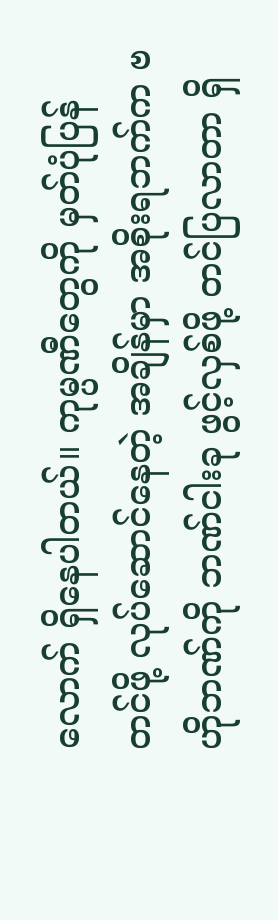လောက် ရှိနေပါတယ်။ ကုမ္ပဏီတွေကို မှတ်ပုံပြန်တင်ဖို့ လုပ်ဆောင်နေတဲ့ အချိန်မှာ အစိုးရဘက်က ဗဟိုဘဏ်ကို ဘဏ်ငါးခု ဖွင့်လှစ်ဖို့ တင်ပြလာတာ ရှိ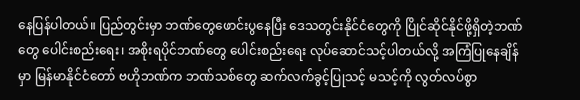နေပြန်ပါတယ်။ ပြည်တွင်းမှာ ဘဏ်တွေဖောင်းပွနေပြီး ဒေသတွင်းနိုင်ငံတွေကို ပြိုင်ဆိုင်နိုင်ဖို့ရှိတဲ့ဘဏ်တွေ ပေါင်းစည်းရေး၊ အစိုးရပိုင်ဘဏ်တွေ ပေါင်းစည်းရေး လုပ်ဆောင်သင့်ပါတယ်လို့ အကြံပြုနေချိန်မှာ မြန်မာနိုင်ငံတော် ဗဟိုဘဏ်က ဘဏ်သစ်တွေ ဆက်လက်ခွင့်ပြုသင့် မသင့်ကို လွတ်လပ်စွာ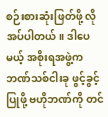စဉ်းစားဆုံးဖြတ်ဖို့ လိုအပ်ပါတယ်။ ဒါပေမယ့် အစိုးရအဖွဲ့က ဘဏ်သစ်ငါးခု ဖွင့်ခွင့်ပြုဖို့ ဗဟိုဘဏ်ကို တင်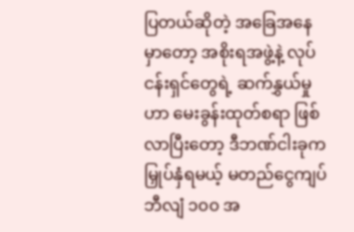ပြတယ်ဆိုတဲ့ အခြေအနေမှာတော့ အစိုးရအဖွဲ့နဲ့ လုပ်ငန်းရှင်တွေရဲ့ ဆက်နွှယ်မှုဟာ မေးခွန်းထုတ်စရာ ဖြစ်လာပြီးတော့ ဒီဘဏ်ငါးခုက မြှုပ်နှံရမယ့် မတည်ငွေကျပ်ဘီလျံ ၁၀၀ အ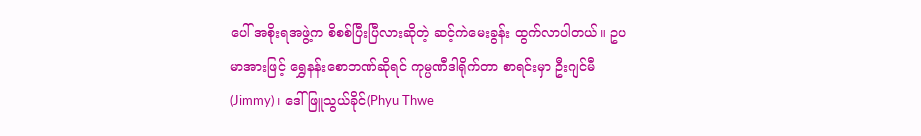ပေါ် အစိုးရအဖွဲ့က စိစစ်ပြီးပြီလားဆိုတဲ့ ဆင့်ကဲမေးခွန်း ထွက်လာပါတယ်။ ဥပမာအားဖြင့် ရွှေနန်းစောဘဏ်ဆိုရင် ကုမ္ပဏီဒါရိုက်တာ စာရင်းမှာ ဦးဂျင်မီ (Jimmy)၊ ဒေါ်ဖြူသွယ်ခိုင်(Phyu Thwe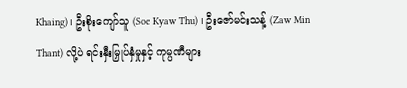Khaing)၊ ဦးစိုးကျော်သူ (Soe Kyaw Thu) ၊ ဦးဇော်မင်းသန့် (Zaw Min Thant) လို့ပဲ ရင်းနှီးမြှုပ်နှံမှုနှင့် ကုမ္ပဏီများ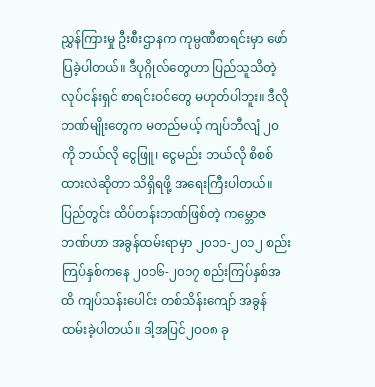ညွှန်ကြားမှု ဦးစီးဌာနက ကုမ္ပဏီစာရင်းမှာ ဖော်ပြခဲ့ပါတယ်။ ဒီပုဂ္ဂိုလ်တွေဟာ ပြည်သူသိတဲ့ လုပ်ငန်းရှင် စာရင်းဝင်တွေ မဟုတ်ပါဘူး။ ဒီလိုဘဏ်မျိုးတွေက မတည်မယ့် ကျပ်ဘီလျံ ၂၀ ကို ဘယ်လို ငွေဖြူ၊ ငွေမည်း ဘယ်လို စိစစ်ထားလဲဆိုတာ သိရှိရဖို့ အရေးကြီးပါတယ်။ ပြည်တွင်း ထိပ်တန်းဘဏ်ဖြစ်တဲ့ ကမ္ဘောဇဘဏ်ဟာ အခွန်ထမ်းရာမှာ ၂၀၁၁-၂၀၁၂ စည်းကြပ်နှစ်ကနေ ၂၀၁၆-၂၀၁၇ စည်းကြပ်နှစ်အထိ ကျပ်သန်းပေါင်း တစ်သိန်းကျော် အခွန်ထမ်းခဲ့ပါတယ်။ ဒါ့အပြင်၂၀၀၈ ခု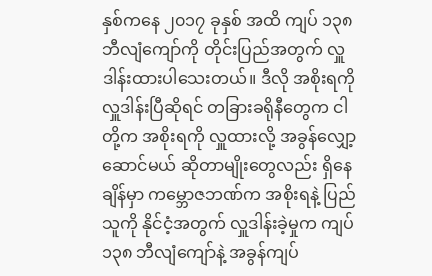နှစ်ကနေ ၂၀၁၇ ခုနှစ် အထိ ကျပ် ၁၃၈ ဘီလျံကျော်ကို တိုင်းပြည်အတွက် လှူဒါန်းထားပါသေးတယ်။ ဒီလို အစိုးရကို လှူဒါန်းပြီဆိုရင် တခြားခရိုနီတွေက ငါတို့က အစိုးရကို လှူထားလို့ အခွန်လျှော့ဆောင်မယ် ဆိုတာမျိုးတွေလည်း ရှိနေချိန်မှာ ကမ္ဘောဇဘဏ်က အစိုးရနဲ့ ပြည်သူကို နိုင်ငံ့အတွက် လှူဒါန်းခဲ့မှုက ကျပ် ၁၃၈ ဘီလျံကျော်နဲ့ အခွန်ကျပ်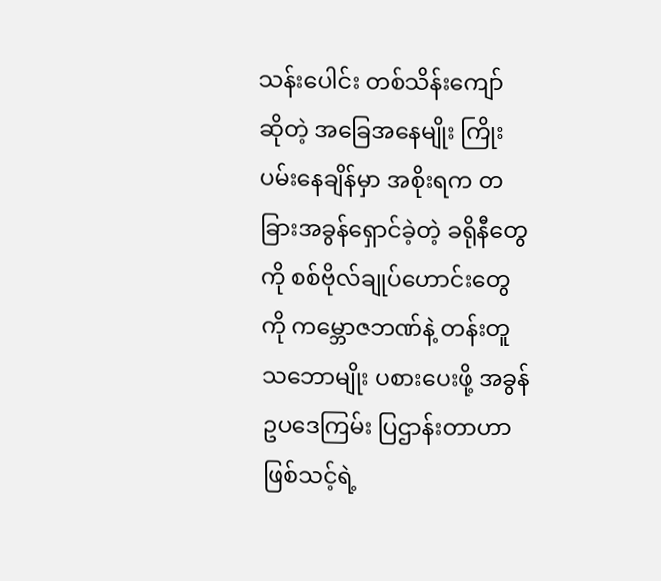သန်းပေါင်း တစ်သိန်းကျော်ဆိုတဲ့ အခြေအနေမျိုး ကြိုးပမ်းနေချိန်မှာ အစိုးရက တခြားအခွန်ရှောင်ခဲ့တဲ့ ခရိုနီတွေကို စစ်ဗိုလ်ချုပ်ဟောင်းတွေကို ကမ္ဘောဇဘဏ်နဲ့ တန်းတူသဘောမျိုး ပစားပေးဖို့ အခွန်ဥပဒေကြမ်း ပြဌာန်းတာဟာ ဖြစ်သင့်ရဲ့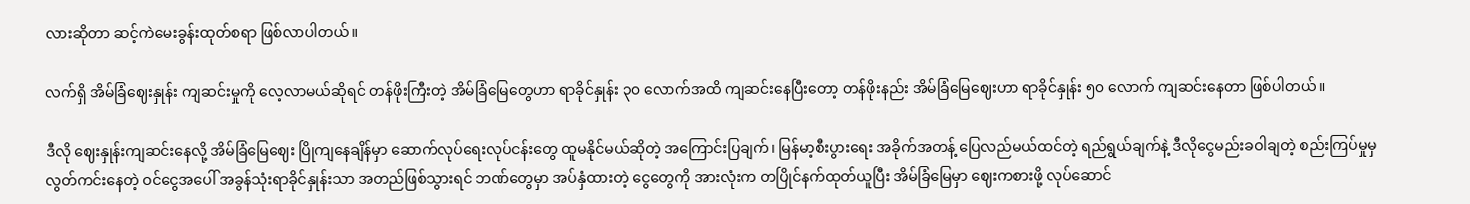လားဆိုတာ ဆင့်ကဲမေးခွန်းထုတ်စရာ ဖြစ်လာပါတယ်။

လက်ရှိ အိမ်ခြံဈေးနှုန်း ကျဆင်းမှုကို လေ့လာမယ်ဆိုရင် တန်ဖိုးကြီးတဲ့ အိမ်ခြံမြေတွေဟာ ရာခိုင်နှုန်း ၃၀ လောက်အထိ ကျဆင်းနေပြီးတော့ တန်ဖိုးနည်း အိမ်ခြံမြေဈေးဟာ ရာခိုင်နှုန်း ၅၀ လောက် ကျဆင်းနေတာ ဖြစ်ပါတယ်။

ဒီလို ဈေးနှုန်းကျဆင်းနေလို့ အိမ်ခြံမြေဈေး ပြိုကျနေချိန်မှာ ဆောက်လုပ်ရေးလုပ်ငန်းတွေ ထူမနိုင်မယ်ဆိုတဲ့ အကြောင်းပြချက်၊ မြန်မာ့စီးပွားရေး အခိုက်အတန့် ပြေလည်မယ်ထင်တဲ့ ရည်ရွယ်ချက်နဲ့ ဒီလိုငွေမည်းခဝါချတဲ့ စည်းကြပ်မှုမှ လွတ်ကင်းနေတဲ့ ဝင်ငွေအပေါ် အခွန်သုံးရာခိုင်နှုန်းသာ အတည်ဖြစ်သွားရင် ဘဏ်တွေမှာ အပ်နှံထားတဲ့ ငွေတွေကို အားလုံးက တပြိုင်နက်ထုတ်ယူပြီး အိမ်ခြံမြေမှာ ဈေးကစားဖို့ လုပ်ဆောင်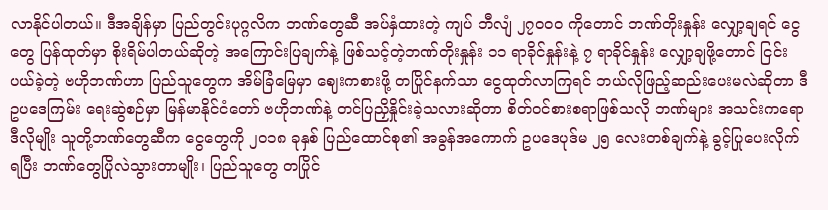လာနိုင်ပါတယ်။ ဒီအချိန်မှာ ပြည်တွင်းပုဂ္ဂလိက ဘဏ်တွေဆီ အပ်နှံထားတဲ့ ကျပ် ဘီလျံ ၂၇၀၀၀ ကိုတောင် ဘဏ်တိုးနှုန်း လျှော့ချရင် ငွေတွေ ပြန်ထုတ်မှာ စိုးရိမ်ပါတယ်ဆိုတဲ့ အကြောင်းပြချက်နဲ့ ဖြစ်သင့်တဲ့ဘဏ်တိုးနှုန်း ၁၁ ရာခိုင်နှုန်းနဲ့ ၇ ရာခိုင်နှုန်း လျှော့ချဖို့တောင် ငြင်းပယ်ခဲ့တဲ့ ဗဟိုဘဏ်ဟာ ပြည်သူတွေက အိမ်ခြံမြေမှာ ဈေးကစားဖို့ တပြိုင်နက်သာ ငွေထုတ်လာကြရင် ဘယ်လိုဖြည့်ဆည်းပေးမလဲဆိုတာ ဒီဥပဒေကြမ်း ရေးဆွဲစဉ်မှာ မြန်မာနိုင်ငံတော် ဗဟိုဘဏ်နဲ့ တင်ပြညှိနှိုင်းခဲ့သလားဆိုတာ စိတ်ဝင်စားစရာဖြစ်သလို ဘဏ်များ အသင်းကရော ဒီလိုမျိုး သူတို့ဘဏ်တွေဆီက ငွေတွေကို ၂၀၁၈ ခုနှစ် ပြည်ထောင်စု၏ အခွန်အကောက် ဥပဒေပုဒ်မ ၂၅ လေးတစ်ချက်နဲ့ ခွင့်ပြုပေးလိုက်ရပြီး ဘဏ်တွေပြိုလဲသွားတာမျိုး၊ ပြည်သူတွေ တပြိုင်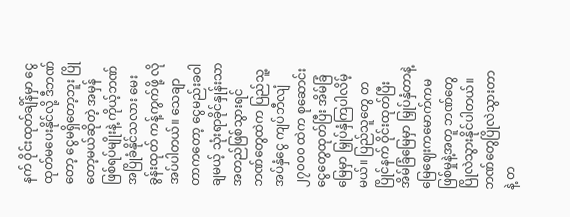နက် ဝိုင်းထုတ်ချိန်မှာ ငွေထုတ်မပေးနိုင်လို့ ဒီဘဏ်တော့ ငွေမရှိတော့ဘူး ပြိုတော့မယ်ဆိုတဲ့ အမှန်ဖြစ်ရပ်မျိုးနဲ့ ကိုယ့်ဘဏ်အပြိုခံနိုင်သလား မေးခွန်းထုတ် ကန့်ကွက်ဖို့ လိုအပ်ပါတယ်။ သေချာတာကတော့ ငွေမည်းခဝါချမယ့် သုံးရာခိုင်နှုန်းသာ အတည်ဖြစ်သွားရင် ဘဏ်တွေထဲက ပြည်သူ့အပ်နှံငွေ ကျပ်ဘီလျံ ၂၇၀၀၀ ထဲက စုဆောင်းငွေတွေထုတ်ပြီး အိမ်ခြံမြေမှာ မြှုပ်နှံကြပါလိမ့်မယ်။ ပြည်သူတွေ တပြိုင်နက် ဝိုင်းထုတ်ပြီး အိမ်ခြံမြေမှာ မြှုပ်နှံတာနဲ့ မြေဈေးကမောက်ကမ ဖြစ်မှုနဲ့အတူ ဘဏ်တွေပြိုလဲသွားနိုင်ပါတယ်။ ဘဏ်တွေပြိုလဲသွားတာနဲ့ တ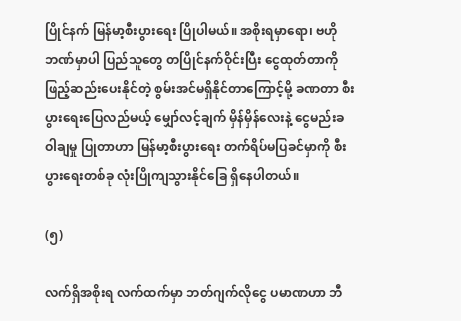ပြိုင်နက် မြန်မာ့စီးပွားရေး ပြိုပါမယ်။ အစိုးရမှာရော၊ ဗဟိုဘဏ်မှာပါ ပြည်သူတွေ တပြိုင်နက်ဝိုင်းပြီး ငွေထုတ်တာကို ဖြည့်ဆည်းပေးနိုင်တဲ့ စွမ်းအင်မရှိနိုင်တာကြောင့်မို့ ခဏတာ စီးပွားရေးပြေလည်မယ့် မျှော်လင့်ချက် မှိန်မှိန်လေးနဲ့ ငွေမည်းခဝါချမှု ပြုတာဟာ မြန်မာ့စီးပွားရေး တက်ရိပ်မပြခင်မှာကို စီးပွားရေးတစ်ခု လုံးပြိုကျသွားနိုင်ခြေ ရှိနေပါတယ်။

(၅)

လက်ရှိအစိုးရ လက်ထက်မှာ ဘတ်ဂျက်လိုငွေ ပမာဏဟာ ဘီ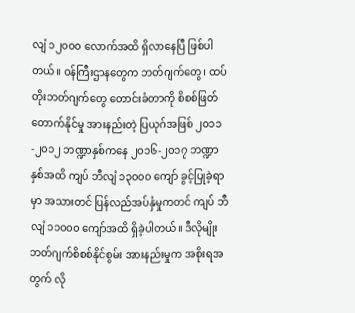လျံ ၁၂၀၀၀ လောက်အထိ ရှိလာနေပြီ ဖြစ်ပါတယ်။ ဝန်ကြီးဌာနတွေက ဘတ်ဂျက်တွေ၊ ထပ်တိုးဘတ်ဂျက်တွေ တောင်းခံတာကို စိစစ်ဖြတ်တောက်နိုင်မှု အားနည်းတဲ့ ပြယုဂ်အဖြစ် ၂၀၁၁-၂၀၁၂ ဘဏ္ဍာနှစ်ကနေ ၂၀၁၆-၂၀၁၇ ဘဏ္ဍာနှစ်အထိ ကျပ် ဘီလျံ ၁၃၀၀၀ ကျော် ခွင့်ပြုခဲ့ရာမှာ အသားတင် ပြန်လည်အပ်နှံမှုကတင် ကျပ် ဘီလျံ ၁၁၀၀၀ ကျော်အထိ ရှိခဲ့ပါတယ်။ ဒီလိုမျိုး ဘတ်ဂျက်စိစစ်နိုင်စွမ်း အားနည်းမှုက အစိုးရအတွက် လို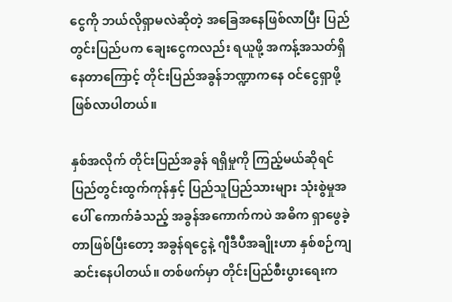ငွေကို ဘယ်လိုရှာမလဲဆိုတဲ့ အခြေအနေဖြစ်လာပြီး ပြည်တွင်းပြည်ပက ချေးငွေကလည်း ရယူဖို့ အကန့်အသတ်ရှိ နေတာကြောင့် တိုင်းပြည်အခွန်ဘဏ္ဍာကနေ ဝင်ငွေရှာဖို့ ဖြစ်လာပါတယ်။

နှစ်အလိုက် တိုင်းပြည်အခွန် ရရှိမှုကို ကြည့်မယ်ဆိုရင် ပြည်တွင်းထွက်ကုန်နှင့် ပြည်သူပြည်သားများ သုံးစွဲမှုအပေါ် ကောက်ခံသည့် အခွန်အကောက်ကပဲ အဓိက ရှာဖွေခဲ့တာဖြစ်ပြီးတော့ အခွန်ရငွေနဲ့ ဂျီဒီပီအချိုးဟာ နှစ်စဉ်ကျဆင်းနေပါတယ်။ တစ်ဖက်မှာ တိုင်းပြည်စီးပွားရေးက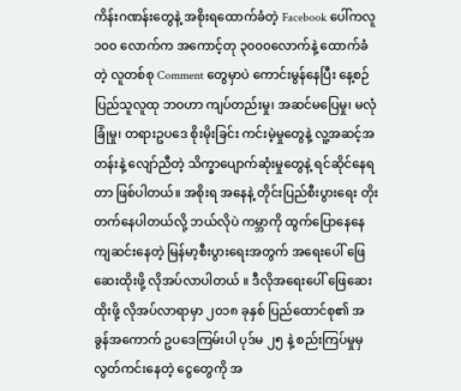ကိန်းဂဏန်းတွေနဲ့ အစိုးရထောက်ခံတဲ့ Facebook ပေါ်ကလူ ၁၀၀ လောက်က အကောင့်တု ၃၀၀၀လောက်နဲ့ ထောက်ခံတဲ့ လူတစ်စု Comment တွေမှာပဲ ကောင်းမွန်နေပြီး နေ့စဉ်ပြည်သူလူထု ဘဝဟာ ကျပ်တည်းမှု၊ အဆင်မပြေမှု၊ မလုံခြုံမှု၊ တရားဥပဒေ စိုးမိုးခြင်း ကင်းမဲ့မှုတွေနဲ့ လူ့အဆင့်အတန်းနဲ့ လျော်ညီတဲ့ သိက္ခာပျောက်ဆုံးမှုတွေနဲ့ ရင်ဆိုင်နေရတာ ဖြစ်ပါတယ်။ အစိုးရ အနေနဲ့ တိုင်းပြည်စီးပွားရေး တိုးတက်နေပါတယ်လို့ ဘယ်လိုပဲ ကမ္ဘာကို ထွက်ပြောနေနေ ကျဆင်းနေတဲ့ မြန်မာ့စီးပွားရေးအတွက် အရေးပေါ် ဖြေဆေးထိုးဖို့ လိုအပ်လာပါတယ် ။ ဒီလိုအရေးပေါ် ဖြေဆေးထိုးဖို့ လိုအပ်လာရာမှာ ၂၀၁၈ ခုနှစ် ပြည်ထောင်စု၏ အခွန်အကောက် ဥပဒေကြမ်းပါ ပုဒ်မ ၂၅ နဲ့ စည်းကြပ်မှုမှ လွတ်ကင်းနေတဲ့ ငွေတွေကို အ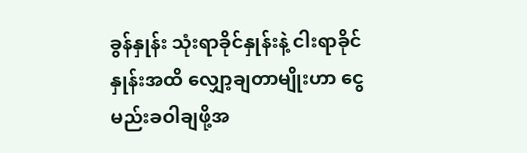ခွန်နှုန်း သုံးရာခိုင်နှုန်းနဲ့ ငါးရာခိုင်နှုန်းအထိ လျှော့ချတာမျိုးဟာ ငွေမည်းခဝါချဖို့အ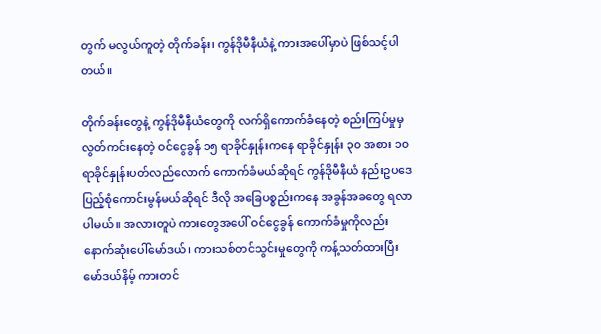တွက် မလွယ်ကူတဲ့ တိုက်ခန်း၊ ကွန်ဒိုမီနီယံနဲ့ ကားအပေါ်မှာပဲ ဖြစ်သင့်ပါတယ်။

တိုက်ခန်းတွေနဲ့ ကွန်ဒိုမီနီယံတွေကို လက်ရှိကောက်ခံနေတဲ့ စည်းကြပ်မှုမှ လွတ်ကင်းနေတဲ့ ဝင်ငွေခွန် ၁၅ ရာခိုင်နှုန်းကနေ ရာခိုင်နှုန်း ၃၀ အစား ၁၀ ရာခိုင်နှုန်းပတ်လည်လောက် ကောက်ခံမယ်ဆိုရင် ကွန်ဒိုမီနီယံ နည်းဥပဒေ ပြည့်စုံကောင်းမွန်မယ်ဆိုရင် ဒီလို အခြေပစ္စည်းကနေ အခွန်အခတွေ ရလာပါမယ်။ အလားတူပဲ ကားတွေအပေါ် ဝင်ငွေခွန် ကောက်ခံမှုကိုလည်း နောက်ဆုံးပေါ်မော်ဒယ်၊ ကားသစ်တင်သွင်းမှုတွေကို ကန့်သတ်ထားပြီး မော်ဒယ်နိမ့် ကားတင်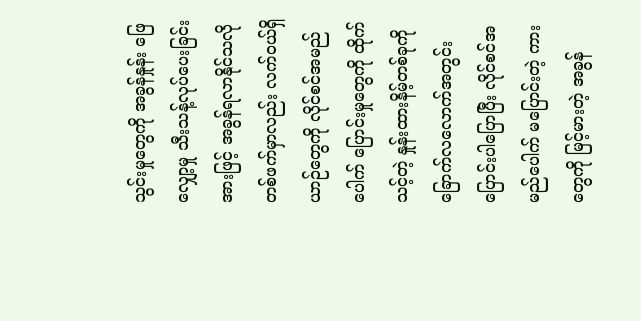သွင်းမှုတွေကို အခွန်နှုန်း ဖြေလျှော့မှု သီးသန့်လုပ်ပေးခြင်းအားဖြင့် အခွန်ရလာနိုင်သလို တစ်ဖက်မှာလည်း လက်ဝယ်ရှိယာဉ်တွေကို လိုင်စင်အမည်ပေါက် ပြောင်းမှုတွေကို ထိုက်သင့်တဲ့ နှုန်းထားနိမ့်တစ်ခုကို ခြောက်လလောက်အတွင်း ပြောင်းပါပြောပြီး လိုင်စင်အမည်ပေါက် မပြောင်းတဲ့ ကားတွေကို မြင့်မားတဲ့ အခွန်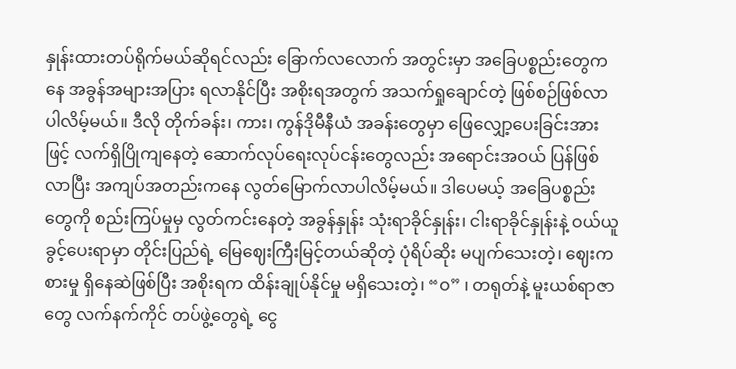နှုန်းထားတပ်ရိုက်မယ်ဆိုရင်လည်း ခြောက်လလောက် အတွင်းမှာ အခြေပစ္စည်းတွေကနေ အခွန်အများအပြား ရလာနိုင်ပြီး အစိုးရအတွက် အသက်ရှုချောင်တဲ့ ဖြစ်စဉ်ဖြစ်လာပါလိမ့်မယ်။ ဒီလို တိုက်ခန်း၊ ကား၊ ကွန်ဒိုမီနီယံ အခန်းတွေမှာ ဖြေလျှော့ပေးခြင်းအားဖြင့် လက်ရှိပြိုကျနေတဲ့ ဆောက်လုပ်ရေးလုပ်ငန်းတွေလည်း အရောင်းအဝယ် ပြန်ဖြစ်လာပြီး အကျပ်အတည်းကနေ လွတ်မြောက်လာပါလိမ့်မယ်။ ဒါပေမယ့် အခြေပစ္စည်းတွေကို စည်းကြပ်မှုမှ လွတ်ကင်းနေတဲ့ အခွန်နှုန်း သုံးရာခိုင်နှုန်း၊ ငါးရာခိုင်နှုန်းနဲ့ ဝယ်ယူခွင့်ပေးရာမှာ တိုင်းပြည်ရဲ့ မြေဈေးကြီးမြင့်တယ်ဆိုတဲ့ ပုံရိပ်ဆိုး မပျက်သေးတဲ့၊ ဈေးကစားမှု ရှိနေဆဲဖြစ်ပြီး အစိုးရက ထိန်းချုပ်နိုင်မှု မရှိသေးတဲ့၊ “ဝ” ၊ တရုတ်နဲ့ မူးယစ်ရာဇာတွေ လက်နက်ကိုင် တပ်ဖွဲ့တွေရဲ့ ငွေ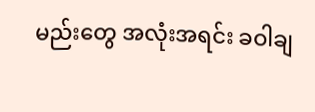မည်းတွေ အလုံးအရင်း ခဝါချ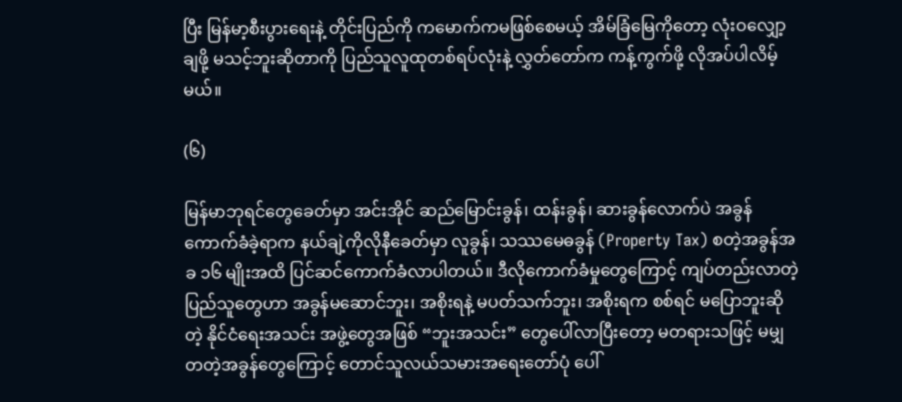ပြီး မြန်မာ့စီးပွားရေးနဲ့ တိုင်းပြည်ကို ကမောက်ကမဖြစ်စေမယ့် အိမ်ခြံမြေကိုတော့ လုံးဝလျှော့ချဖို့ မသင့်ဘူးဆိုတာကို ပြည်သူလူထုတစ်ရပ်လုံးနဲ့ လွှတ်တော်က ကန့်ကွက်ဖို့ လိုအပ်ပါလိမ့်မယ်။

(၆)

မြန်မာဘုရင်တွေခေတ်မှာ အင်းအိုင် ဆည်မြောင်းခွန်၊ ထန်းခွန်၊ ဆားခွန်လောက်ပဲ အခွန်ကောက်ခံခဲ့ရာက နယ်ချဲ့ကိုလိုနီခေတ်မှာ လူခွန်၊ သဿမေဓခွန် (Property Tax) စတဲ့အခွန်အခ ၁၆ မျိုးအထိ ပြင်ဆင်ကောက်ခံလာပါတယ်။ ဒီလိုကောက်ခံမှုတွေကြောင့် ကျပ်တည်းလာတဲ့ ပြည်သူတွေဟာ အခွန်မဆောင်ဘူး၊ အစိုးရနဲ့ မပတ်သက်ဘူး၊ အစိုးရက စစ်ရင် မပြောဘူးဆိုတဲ့ နိုင်ငံရေးအသင်း အဖွဲ့တွေအဖြစ် “ဘူးအသင်း” တွေပေါ်လာပြီးတော့ မတရားသဖြင့် မမျှတတဲ့အခွန်တွေကြောင့် တောင်သူလယ်သမားအရေးတော်ပုံ ပေါ်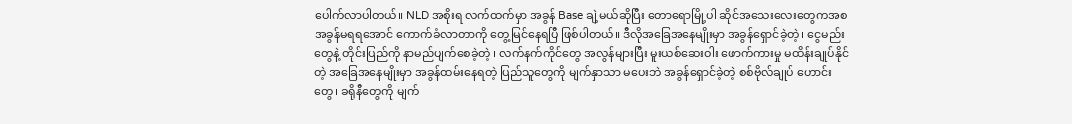ပေါက်လာပါတယ်။ NLD အစိုးရ လက်ထက်မှာ အခွန် Base ချဲ့မယ်ဆိုပြီး တောရောမြို့ပါ ဆိုင်အသေးလေးတွေကအစ အခွန်မရရအောင် ကောက်ခံလာတာကို တွေ့မြင်နေရပြီ ဖြစ်ပါတယ်။ ဒီလိုအခြေအနေမျိုးမှာ အခွန်ရှောင်ခဲ့တဲ့၊ ငွေမည်းတွေနဲ့ တိုင်းပြည်ကို နာမည်ပျက်စေခဲ့တဲ့ ၊ လက်နက်ကိုင်တွေ အလွန်များပြီး မူးယစ်ဆေးဝါး ဖောက်ကားမှု မထိန်းချုပ်နိုင်တဲ့ အခြေအနေမျိုးမှာ အခွန်ထမ်းနေရတဲ့ ပြည်သူတွေကို မျက်နှာသာ မပေးဘဲ အခွန်ရှောင်ခဲ့တဲ့ စစ်ဗိုလ်ချုပ် ဟောင်းတွေ၊ ခရိုနီတွေကို မျက်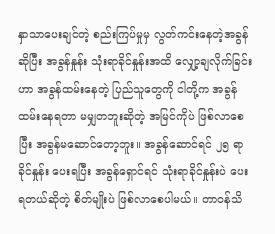နှာသာပေးချင်တဲ့ စည်းကြပ်မှုမှ လွတ်ကင်းနေတဲ့အခွန်ဆိုပြီး အခွန်နှုန်း သုံးရာခိုင်နှုန်းအထိ လျှော့ချလိုက်ခြင်းဟာ အခွန်ထမ်းနေတဲ့ ပြည်သူတွေကို ငါတို့က အခွန်ထမ်းနေရတာ မမျှတဘူးဆိုတဲ့ အမြင်ကိုပဲ ဖြစ်လာစေပြီး အခွန်မဆောင်တော့ဘူး။ အခွန်ဆောင်ရင် ၂၅ ရာခိုင်နှုန်း ပေးရပြီး အခွန်ရှောင်ရင် သုံးရာခိုင်နှုန်းပဲ ပေးရတယ်ဆိုတဲ့ စိတ်မျိုးပဲ ဖြစ်လာစေပါမယ်။ တာဝန်သိ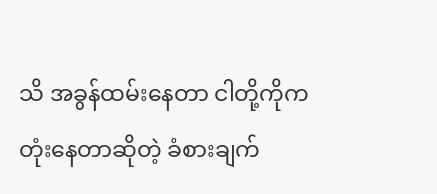သိ အခွန်ထမ်းနေတာ ငါတို့ကိုက တုံးနေတာဆိုတဲ့ ခံစားချက်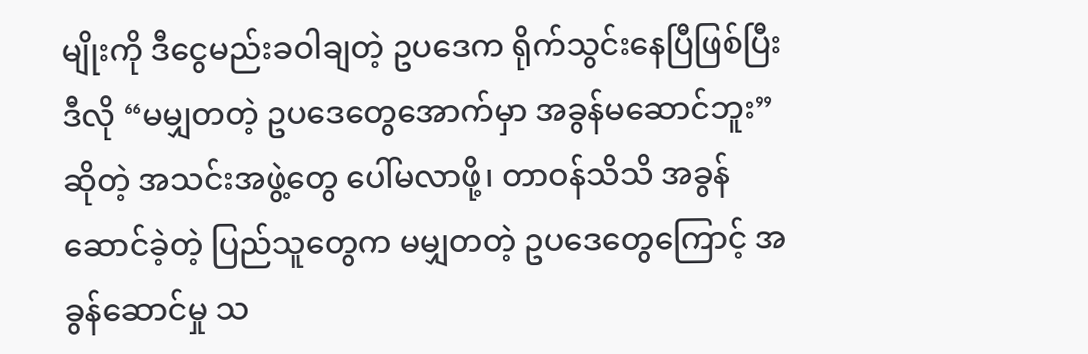မျိုးကို ဒီငွေမည်းခဝါချတဲ့ ဥပဒေက ရိုက်သွင်းနေပြီဖြစ်ပြီး ဒီလို “မမျှတတဲ့ ဥပဒေတွေအောက်မှာ အခွန်မဆောင်ဘူး” ဆိုတဲ့ အသင်းအဖွဲ့တွေ ပေါ်မလာဖို့၊ တာဝန်သိသိ အခွန်ဆောင်ခဲ့တဲ့ ပြည်သူတွေက မမျှတတဲ့ ဥပဒေတွေကြောင့် အခွန်ဆောင်မှု သ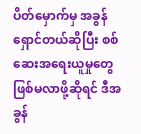ပိတ်မှောက်မှ အခွန်ရှောင်တယ်ဆိုပြီး စစ်ဆေးအရေးယူမှုတွေ ဖြစ်မလာဖို့ဆိုရင် ဒီအခွန်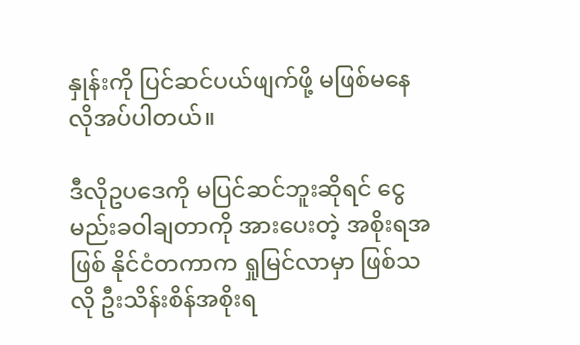နှုန်းကို ပြင်ဆင်ပယ်ဖျက်ဖို့ မဖြစ်မနေ လိုအပ်ပါတယ်။

ဒီလိုဥပဒေကို မပြင်ဆင်ဘူးဆိုရင် ငွေမည်းခဝါချတာကို အားပေးတဲ့ အစိုးရအဖြစ် နိုင်ငံတကာက ရှုမြင်လာမှာ ဖြစ်သလို ဦးသိန်းစိန်အစိုးရ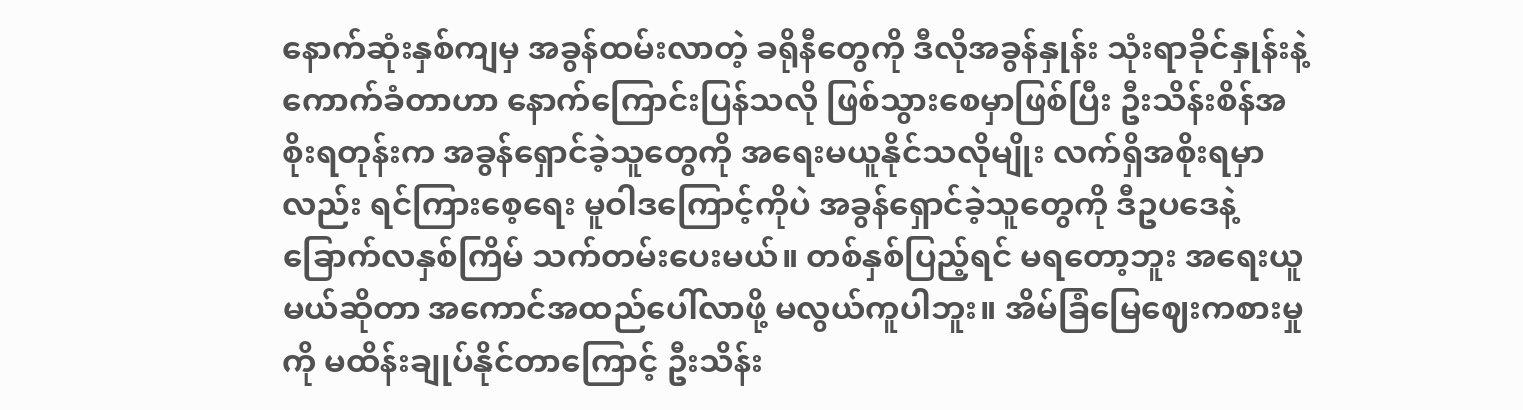နောက်ဆုံးနှစ်ကျမှ အခွန်ထမ်းလာတဲ့ ခရိုနီတွေကို ဒီလိုအခွန်နှုန်း သုံးရာခိုင်နှုန်းနဲ့ ကောက်ခံတာဟာ နောက်ကြောင်းပြန်သလို ဖြစ်သွားစေမှာဖြစ်ပြီး ဦးသိန်းစိန်အစိုးရတုန်းက အခွန်ရှောင်ခဲ့သူတွေကို အရေးမယူနိုင်သလိုမျိုး လက်ရှိအစိုးရမှာလည်း ရင်ကြားစေ့ရေး မူဝါဒကြောင့်ကိုပဲ အခွန်ရှောင်ခဲ့သူတွေကို ဒီဥပဒေနဲ့ ခြောက်လနှစ်ကြိမ် သက်တမ်းပေးမယ်။ တစ်နှစ်ပြည့်ရင် မရတော့ဘူး အရေးယူမယ်ဆိုတာ အကောင်အထည်ပေါ်လာဖို့ မလွယ်ကူပါဘူး။ အိမ်ခြံမြေဈေးကစားမှုကို မထိန်းချုပ်နိုင်တာကြောင့် ဦးသိန်း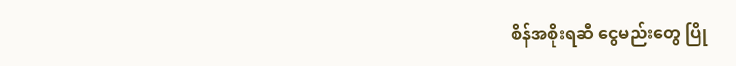စိန်အစိုးရဆီ ငွေမည်းတွေ ပြို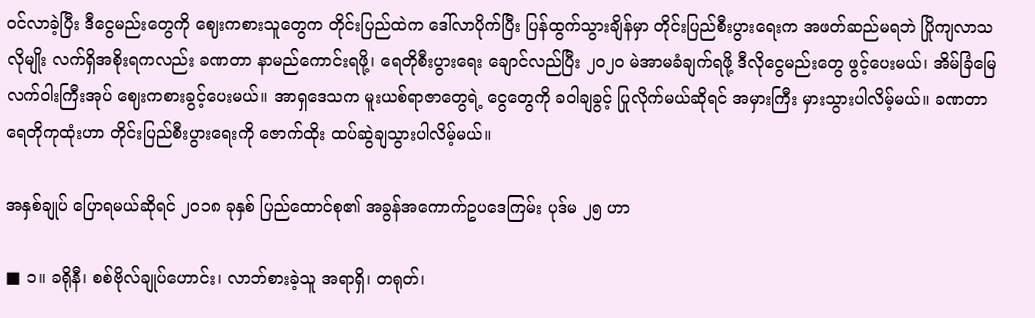ဝင်လာခဲ့ပြီး ဒီငွေမည်းတွေကို ဈေးကစားသူတွေက တိုင်းပြည်ထဲက ဒေါ်လာပိုက်ပြီး ပြန်ထွက်သွားချိန်မှာ တိုင်းပြည်စီးပွားရေးက အဖတ်ဆည်မရဘဲ ပြိုကျလာသလိုမျိုး လက်ရှိအစိုးရကလည်း ခဏတာ နာမည်ကောင်းရဖို့၊ ရေတိုစီးပွားရေး ချောင်လည်ပြီး ၂၀၂၀ မဲအာမခံချက်ရဖို့ ဒီလိုငွေမည်းတွေ ဖွင့်ပေးမယ်၊ အိမ်ခြံမြေ လက်ဝါးကြီးအုပ် ဈေးကစားခွင့်ပေးမယ်။ အာရှဒေသက မူးယစ်ရာဇာတွေရဲ့ ငွေတွေကို ခဝါချခွင့် ပြုလိုက်မယ်ဆိုရင် အမှားကြီး မှားသွားပါလိမ့်မယ်။ ခဏတာ ရေတိုကုထုံးဟာ တိုင်းပြည်စီးပွားရေးကို ဇောက်ထိုး ထပ်ဆွဲချသွားပါလိမ့်မယ်။

အနှစ်ချုပ် ပြောရမယ်ဆိုရင် ၂၀၁၈ ခုနှစ် ပြည်ထောင်စု၏ အခွန်အကောက်ဥပဒေကြမ်း ပုဒ်မ ၂၅ ဟာ

■ ၁။ ခရိုနီ၊ စစ်ဗိုလ်ချုပ်ဟောင်း၊ လာဘ်စားခဲ့သူ အရာရှိ၊ တရုတ်၊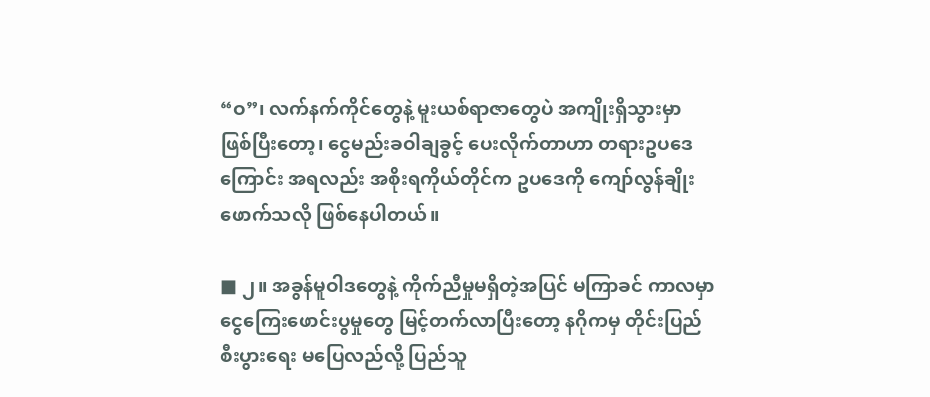“ဝ”၊ လက်နက်ကိုင်တွေနဲ့ မူးယစ်ရာဇာတွေပဲ အကျိုးရှိသွားမှာ ဖြစ်ပြီးတော့၊ ငွေမည်းခဝါချခွင့် ပေးလိုက်တာဟာ တရားဥပဒေကြောင်း အရလည်း အစိုးရကိုယ်တိုင်က ဥပဒေကို ကျော်လွန်ချိုးဖောက်သလို ဖြစ်နေပါတယ်။

■ ၂။ အခွန်မူဝါဒတွေနဲ့ ကိုက်ညီမှုမရှိတဲ့အပြင် မကြာခင် ကာလမှာ ငွေကြေးဖောင်းပွမှုတွေ မြင့်တက်လာပြီးတော့ နဂိုကမှ တိုင်းပြည်စီးပွားရေး မပြေလည်လို့ ပြည်သူ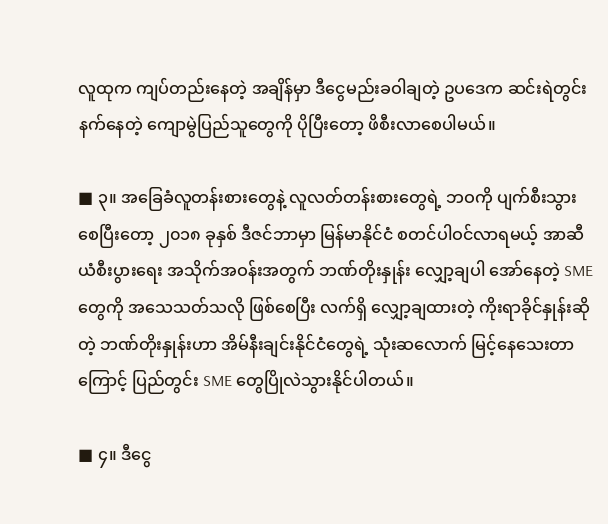လူထုက ကျပ်တည်းနေတဲ့ အချိန်မှာ ဒီငွေမည်းခဝါချတဲ့ ဥပဒေက ဆင်းရဲတွင်းနက်နေတဲ့ ကျောမွဲပြည်သူတွေကို ပိုပြီးတော့ ဖိစီးလာစေပါမယ်။

■ ၃။ အခြေခံလူတန်းစားတွေနဲ့ လူလတ်တန်းစားတွေရဲ့ ဘဝကို ပျက်စီးသွားစေပြီးတော့ ၂၀၁၈ ခုနှစ် ဒီဇင်ဘာမှာ မြန်မာနိုင်ငံ စတင်ပါဝင်လာရမယ့် အာဆီယံစီးပွားရေး အသိုက်အဝန်းအတွက် ဘဏ်တိုးနှုန်း လျှော့ချပါ အော်နေတဲ့ SME တွေကို အသေသတ်သလို ဖြစ်စေပြီး လက်ရှိ လျှော့ချထားတဲ့ ကိုးရာခိုင်နှုန်းဆိုတဲ့ ဘဏ်တိုးနှုန်းဟာ အိမ်နီးချင်းနိုင်ငံတွေရဲ့ သုံးဆလောက် မြင့်နေသေးတာကြောင့် ပြည်တွင်း SME တွေပြိုလဲသွားနိုင်ပါတယ်။

■ ၄။ ဒီငွေ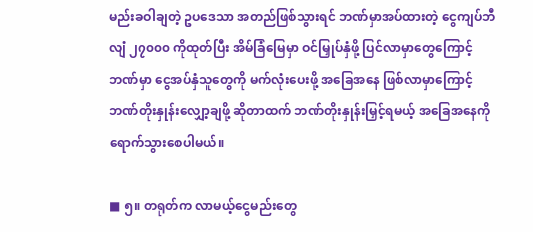မည်းခဝါချတဲ့ ဥပဒေသာ အတည်ဖြစ်သွားရင် ဘဏ်မှာအပ်ထားတဲ့ ငွေကျပ်ဘီလျံ ၂၇၀၀၀ ကိုထုတ်ပြီး အိမ်ခြံမြေမှာ ဝင်မြှုပ်နှံဖို့ ပြင်လာမှာတွေကြောင့် ဘဏ်မှာ ငွေအပ်နှံသူတွေကို မက်လုံးပေးဖို့ အခြေအနေ ဖြစ်လာမှာကြောင့် ဘဏ်တိုးနှုန်းလျှော့ချဖို့ ဆိုတာထက် ဘဏ်တိုးနှုန်းမြှင့်ရမယ့် အခြေအနေကို ရောက်သွားစေပါမယ်။

■ ၅။ တရုတ်က လာမယ့်ငွေမည်းတွေ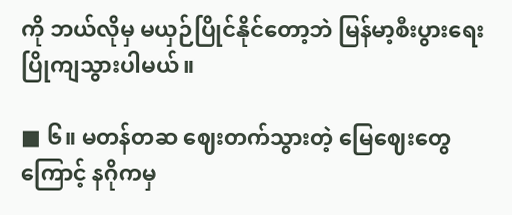ကို ဘယ်လိုမှ မယှဉ်ပြိုင်နိုင်တော့ဘဲ မြန်မာ့စီးပွားရေး ပြိုကျသွားပါမယ်။

■ ၆။ မတန်တဆ ဈေးတက်သွားတဲ့ မြေဈေးတွေကြောင့် နဂိုကမှ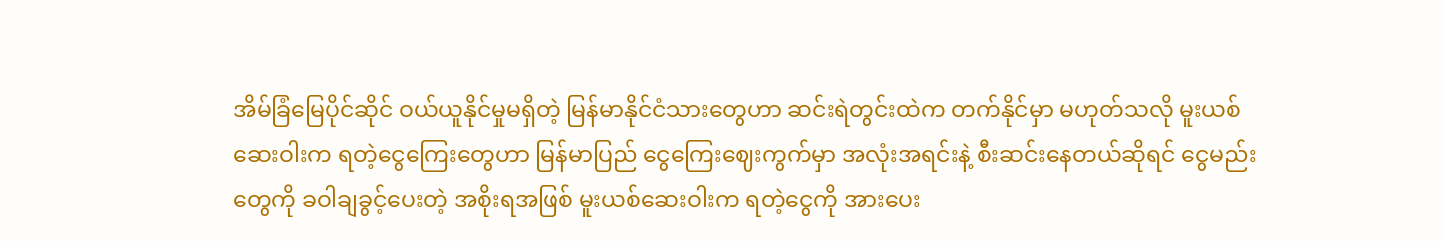အိမ်ခြံမြေပိုင်ဆိုင် ဝယ်ယူနိုင်မှုမရှိတဲ့ မြန်မာနိုင်ငံသားတွေဟာ ဆင်းရဲတွင်းထဲက တက်နိုင်မှာ မဟုတ်သလို မူးယစ်ဆေးဝါးက ရတဲ့ငွေကြေးတွေဟာ မြန်မာပြည် ငွေကြေးဈေးကွက်မှာ အလုံးအရင်းနဲ့ စီးဆင်းနေတယ်ဆိုရင် ငွေမည်းတွေကို ခဝါချခွင့်ပေးတဲ့ အစိုးရအဖြစ် မူးယစ်ဆေးဝါးက ရတဲ့ငွေကို အားပေး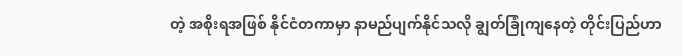တဲ့ အစိုးရအဖြစ် နိုင်ငံတကာမှာ နာမည်ပျက်နိုင်သလို ချွတ်ခြုံကျနေတဲ့ တိုင်းပြည်ဟာ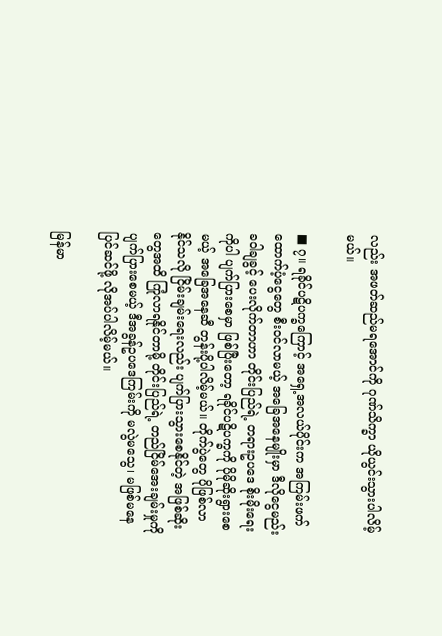လည်း အဖတ်ဆည်မရအောင်ကို ဂုဏ်သိက္ခာ ယိုယွင်းသွားပါလိမ့်မယ်။

■ ၇။ ရခိုင်ပဋိပက္ခကြောင့် အရှေ့အလယ်ပိုင်းက အကြမ်းဖက် ထောက်ပံ့ငွေတွေ စီးဝင်လာမယ့် အခြေအနေမျိုးမှာ ဒီလိုငွေမည်းခဝါချခွင့် ပေးလိုက်တာဟာ တိုင်းပြည်ရဲ့ တရားဥပဒေ စိုးမိုးရေးကိုပါ ပျက်ပြားစေမှာ ဖြစ်ပြီးတော့ ရခိုင်ပဋိပက္ခကို ပိုမိုဆိုးရွားစေမယ့် အခြေအနေဆီ တွန်းပို့ပါလိမ့်မယ်။ တိုက်ပွဲတွေ ပိုဖြစ်လာနိုင်သလို ငြိမ်းချမ်းရေးလည်း ပျက်ပြားသွားစေနိုင်တဲ့ အဖြစ်ဆိုးတွေအထိ ကြုံလာရနိုင်တာမို့ တိုင်းပြည်ရဲ့ တည်ငြိမ်အေးချမ်းမှုကို ပျက်ပြားစေမယ့် ဒီအခွန်ဥပဒေကြမ်းကို မလွဲမသွေ၊ မဖြစ်မနေ ပြင်ဆင်ဖို့ လိုအပ်ပါလိမ့်မယ်။

မြန်မာ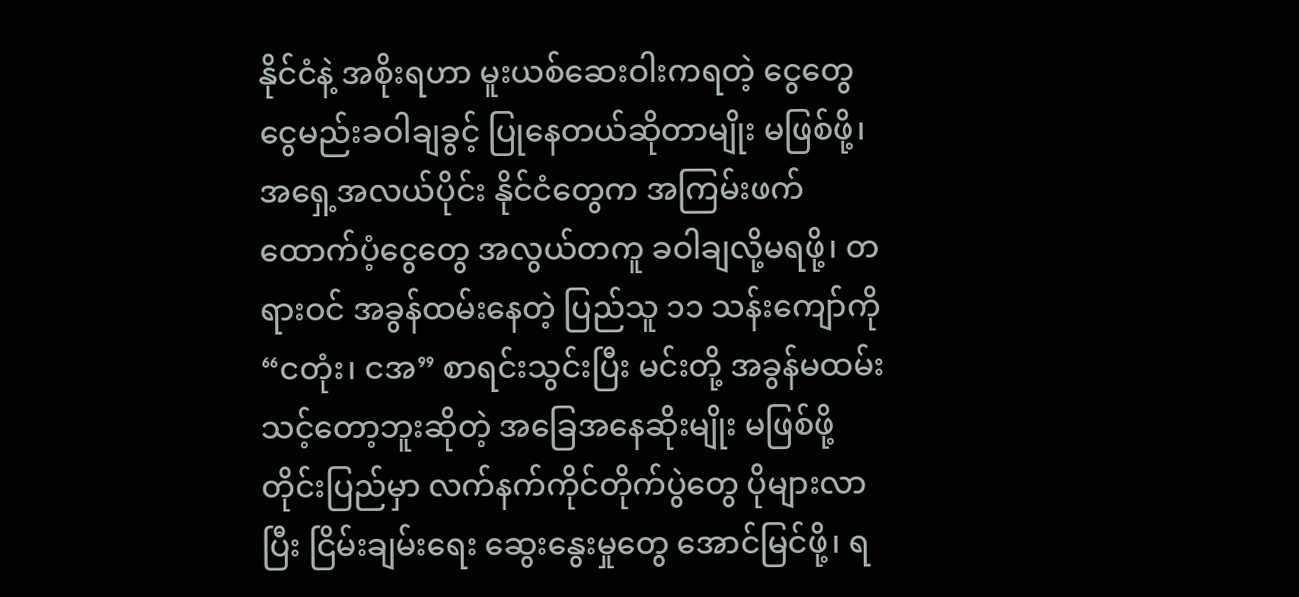နိုင်ငံနဲ့ အစိုးရဟာ မူးယစ်ဆေးဝါးကရတဲ့ ငွေတွေ ငွေမည်းခဝါချခွင့် ပြုနေတယ်ဆိုတာမျိုး မဖြစ်ဖို့၊ အရှေ့အလယ်ပိုင်း နိုင်ငံတွေက အကြမ်းဖက် ထောက်ပံ့ငွေတွေ အလွယ်တကူ ခဝါချလို့မရဖို့၊ တရားဝင် အခွန်ထမ်းနေတဲ့ ပြည်သူ ၁၁ သန်းကျော်ကို “ငတုံး၊ ငအ” စာရင်းသွင်းပြီး မင်းတို့ အခွန်မထမ်းသင့်တော့ဘူးဆိုတဲ့ အခြေအနေဆိုးမျိုး မဖြစ်ဖို့ တိုင်းပြည်မှာ လက်နက်ကိုင်တိုက်ပွဲတွေ ပိုများလာပြီး ငြိမ်းချမ်းရေး ဆွေးနွေးမှုတွေ အောင်မြင်ဖို့၊ ရ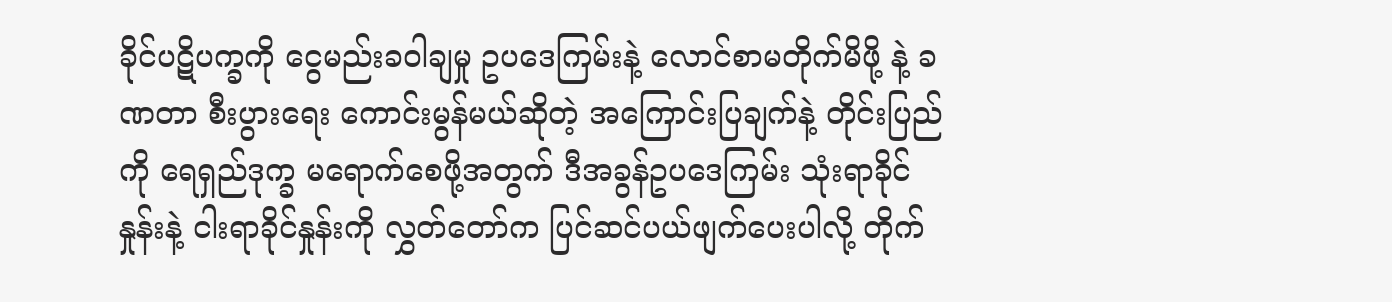ခိုင်ပဋိပက္ခကို ငွေမည်းခဝါချမှု ဥပဒေကြမ်းနဲ့ လောင်စာမတိုက်မိဖို့ နဲ့ ခဏတာ စီးပွားရေး ကောင်းမွန်မယ်ဆိုတဲ့ အကြောင်းပြချက်နဲ့ တိုင်းပြည်ကို ရေရှည်ဒုက္ခ မရောက်စေဖို့အတွက် ဒီအခွန်ဥပဒေကြမ်း သုံးရာခိုင်နှုန်းနဲ့ ငါးရာခိုင်နှုန်းကို လွှတ်တော်က ပြင်ဆင်ပယ်ဖျက်ပေးပါလို့ တိုက်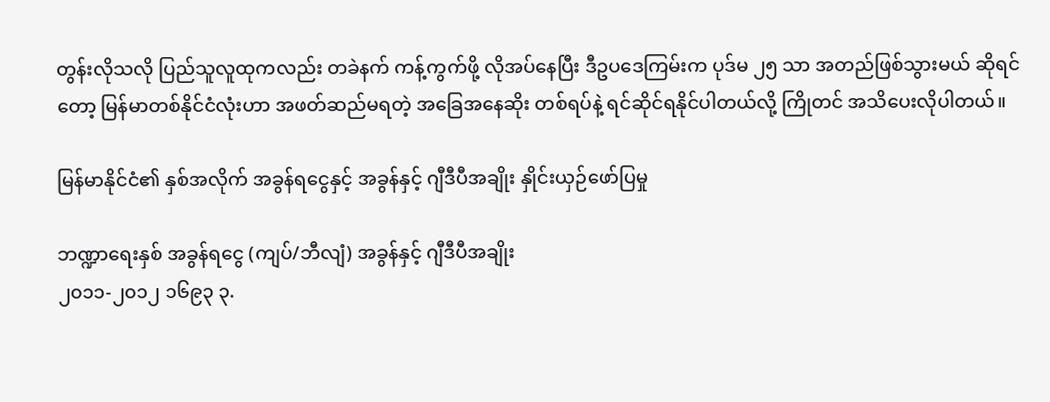တွန်းလိုသလို ပြည်သူလူထုကလည်း တခဲနက် ကန့်ကွက်ဖို့ လိုအပ်နေပြီး ဒီဥပဒေကြမ်းက ပုဒ်မ ၂၅ သာ အတည်ဖြစ်သွားမယ် ဆိုရင်တော့ မြန်မာတစ်နိုင်ငံလုံးဟာ အဖတ်ဆည်မရတဲ့ အခြေအနေဆိုး တစ်ရပ်နဲ့ ရင်ဆိုင်ရနိုင်ပါတယ်လို့ ကြိုတင် အသိပေးလိုပါတယ်။

မြန်မာနိုင်ငံ၏ နှစ်အလိုက် အခွန်ရငွေနှင့် အခွန်နှင့် ဂျီဒီပီအချိုး နှိုင်းယှဉ်ဖော်ပြမှု

ဘဏ္ဍာရေးနှစ် အခွန်ရငွေ (ကျပ်/ဘီလျံ) အခွန်နှင့် ဂျီဒီပီအချိုး
၂၀၁၁-၂၀၁၂ ၁၆၉၃ ၃.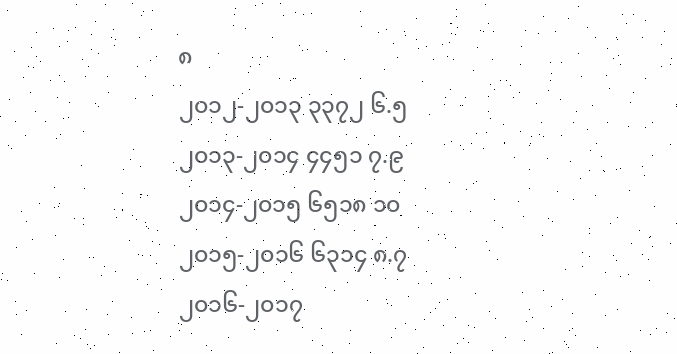၈
၂၀၁၂-၂၀၁၃ ၃၃၇၂ ၆.၅
၂၀၁၃-၂၀၁၄ ၄၄၅၁ ၇.၉
၂၀၁၄-၂၀၁၅ ၆၅၁၈ ၁၀
၂၀၁၅-၂၀၁၆ ၆၃၁၄ ၈.၇
၂၀၁၆-၂၀၁၇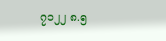၇၁၂၂ ၈.၅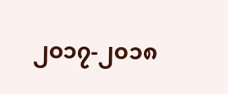၂၀၁၇-၂၀၁၈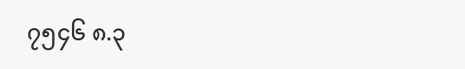၇၅၄၆ ၈.၃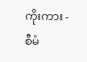ကိုးကား - စီမံ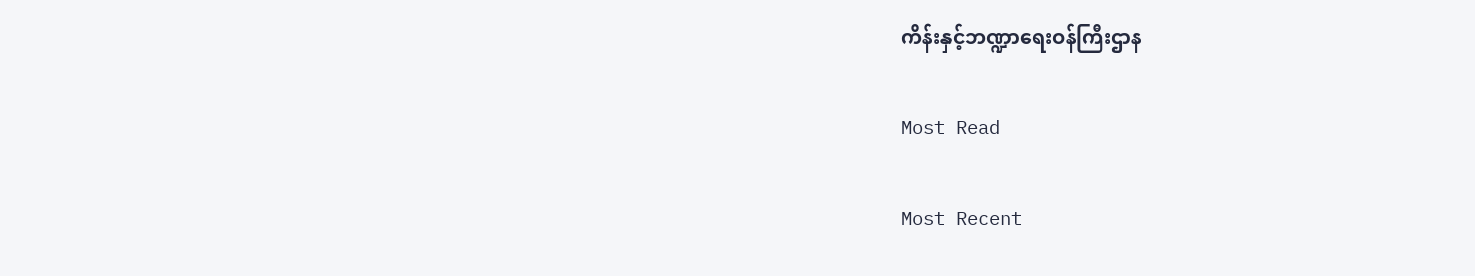ကိန်းနှင့်ဘဏ္ဍာရေးဝန်ကြီးဌာန

Most Read

Most Recent